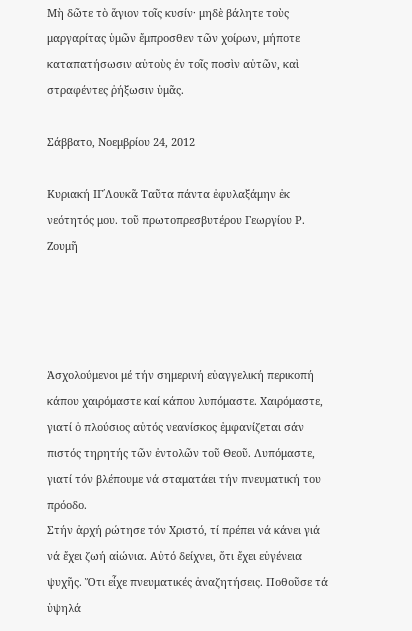Μὴ δῶτε τὸ ἅγιον τοῖς κυσίν· μηδὲ βάλητε τοὺς μαργαρίτας ὑμῶν ἔμπροσθεν τῶν χοίρων, μήποτε καταπατήσωσιν αὐτοὺς ἐν τοῖς ποσὶν αὐτῶν, καὶ στραφέντες ῥήξωσιν ὑμᾶς.

Σάββατο, Νοεμβρίου 24, 2012

Κυριακή ΙΓ΄Λουκᾶ Ταῦτα πάντα ἐφυλαξάμην ἐκ νεότητός μου. τοῦ πρωτοπρεσβυτέρου Γεωργίου Ρ. Ζουμῆ




Ἀσχολούμενοι μέ τήν σημερινή εὐαγγελική περικοπή κάπου χαιρόμαστε καί κάπου λυπόμαστε. Χαιρόμαστε, γιατί ὁ πλούσιος αὐτός νεανίσκος ἐμφανίζεται σάν πιστός τηρητής τῶν ἐντολῶν τοῦ Θεοῦ. Λυπόμαστε, γιατί τόν βλέπουμε νά σταματάει τήν πνευματική του πρόοδο.
Στήν ἀρχή ρώτησε τόν Χριστό, τί πρέπει νά κάνει γιά νά ἔχει ζωή αἰώνια. Αὐτό δείχνει, ὅτι ἔχει εὐγένεια ψυχῆς. Ὅτι εἶχε πνευματικές ἀναζητήσεις. Ποθοῦσε τά ὑψηλά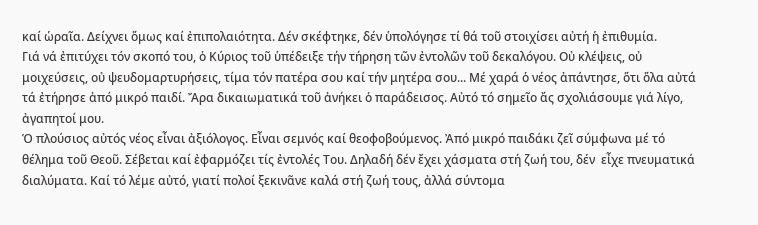καί ὡραῖα. Δείχνει ὅμως καί ἐπιπολαιότητα. Δέν σκέφτηκε, δέν ὑπολόγησε τί θά τοῦ στοιχίσει αὐτή ἡ ἐπιθυμία.
Γιά νά ἐπιτύχει τόν σκοπό του, ὁ Κύριος τοῦ ὑπέδειξε τήν τήρηση τῶν ἐντολῶν τοῦ δεκαλόγου. Οὐ κλέψεις, οὐ μοιχεύσεις, οὐ ψευδομαρτυρήσεις, τίμα τόν πατέρα σου καί τήν μητέρα σου... Μέ χαρά ὁ νέος ἀπάντησε, ὅτι ὅλα αὐτά τά ἐτήρησε ἀπό μικρό παιδί. Ἄρα δικαιωματικά τοῦ ἀνήκει ὁ παράδεισος. Αὐτό τό σημεῖο ἄς σχολιάσουμε γιά λίγο, ἀγαπητοί μου.
Ὁ πλούσιος αὐτός νέος εἶναι ἀξιόλογος. Εἶναι σεμνός καί θεοφοβούμενος. Ἀπό μικρό παιδάκι ζεῖ σύμφωνα μέ τό θέλημα τοῦ Θεοῦ. Σέβεται καί ἐφαρμόζει τίς ἐντολές Του. Δηλαδή δέν ἔχει χάσματα στή ζωή του, δέν  εἶχε πνευματικά διαλύματα. Καί τό λέμε αὐτό, γιατί πολοί ξεκινᾶνε καλά στή ζωή τους, ἀλλά σύντομα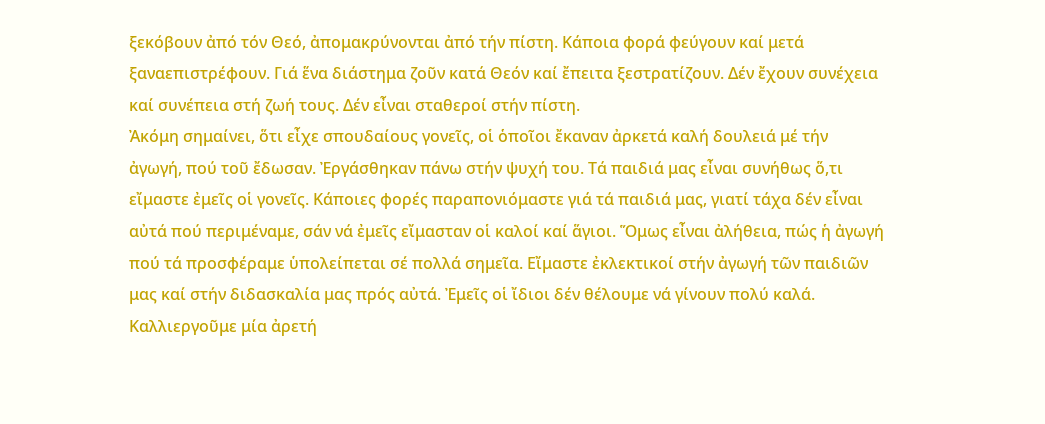ξεκόβουν ἀπό τόν Θεό, ἀπομακρύνονται ἀπό τήν πίστη. Κάποια φορά φεύγουν καί μετά ξαναεπιστρέφουν. Γιά ἕνα διάστημα ζοῦν κατά Θεόν καί ἔπειτα ξεστρατίζουν. Δέν ἔχουν συνέχεια καί συνέπεια στή ζωή τους. Δέν εἶναι σταθεροί στήν πίστη.
Ἀκόμη σημαίνει, ὅτι εἶχε σπουδαίους γονεῖς, οἱ ὁποῖοι ἔκαναν ἀρκετά καλή δουλειά μέ τήν ἀγωγή, πού τοῦ ἔδωσαν. Ἐργάσθηκαν πάνω στήν ψυχή του. Τά παιδιά μας εἶναι συνήθως ὅ,τι εἴμαστε ἐμεῖς οἱ γονεῖς. Κάποιες φορές παραπονιόμαστε γιά τά παιδιά μας, γιατί τάχα δέν εἶναι αὐτά πού περιμέναμε, σάν νά ἐμεῖς εἴμασταν οἱ καλοί καί ἅγιοι. Ὅμως εἶναι ἀλήθεια, πώς ἡ ἀγωγή πού τά προσφέραμε ὑπολείπεται σέ πολλά σημεῖα. Εἴμαστε ἐκλεκτικοί στήν ἀγωγή τῶν παιδιῶν μας καί στήν διδασκαλία μας πρός αὐτά. Ἐμεῖς οἱ ἴδιοι δέν θέλουμε νά γίνουν πολύ καλά. Καλλιεργοῦμε μία ἀρετή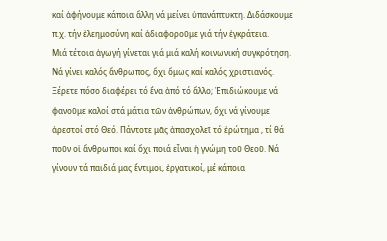καί ἀφήνουμε κάποια ἄλλη νά μείνει ὑπανάπτυκτη. Διδάσκουμε π.χ. τήν ἐλεημοσύνη καί ἀδιαφοροῦμε γιά τήν ἐγκράτεια.
Μιά τέτοια ἀγωγή γίνεται γιά μιά καλή κοινωνική συγκρότηση. Νά γίνει καλός ἄνθρωπος, ὄχι ὅμως καί καλός χριστιανός. Ξέρετε πόσο διαφέρει τό ἕνα ἀπό τό ἄλλο; Ἐπιδιώκουμε νά φανοῦμε καλοί στά μάτια τῶν ἀνθρώπων, ὄχι νά γίνουμε ἀρεστοί στό Θεό. Πάντοτε μᾶς ἀπασχολεῖ τό ἐρώτημα , τί θά ποῦν οἱ ἄνθρωποι καί ὄχι ποιά εἶναι ἡ γνώμη τοῦ Θεοῦ. Νά γίνουν τά παιδιά μας ἔντιμοι, ἐργατικοί, μέ κάποια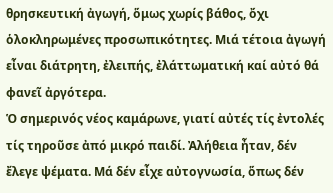θρησκευτική ἀγωγή, ὅμως χωρίς βάθος, ὄχι ὁλοκληρωμένες προσωπικότητες. Μιά τέτοια ἀγωγή εἶναι διάτρητη, ἐλειπής, ἐλάττωματική καί αὐτό θά φανεῖ ἀργότερα.
Ὁ σημερινός νέος καμάρωνε, γιατί αὐτές τίς ἐντολές τίς τηροῦσε ἀπό μικρό παιδί. Ἀλήθεια ἦταν, δέν ἔλεγε ψέματα. Μά δέν εἶχε αὐτογνωσία, ὅπως δέν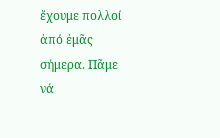ἔχουμε πολλοί ἀπό ἐμᾶς σήμερα. Πᾶμε νά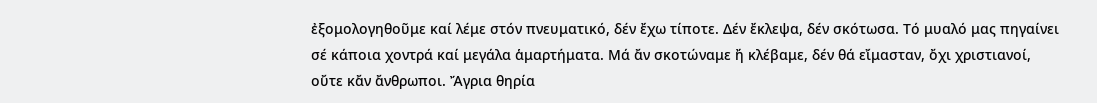ἐξομολογηθοῦμε καί λέμε στόν πνευματικό, δέν ἔχω τίποτε. Δέν ἔκλεψα, δέν σκότωσα. Τό μυαλό μας πηγαίνει σέ κάποια χοντρά καί μεγάλα ἁμαρτήματα. Μά ἄν σκοτώναμε ἤ κλέβαμε, δέν θά εἴμασταν, ὄχι χριστιανοί, οὔτε κἄν ἄνθρωποι. Ἄγρια θηρία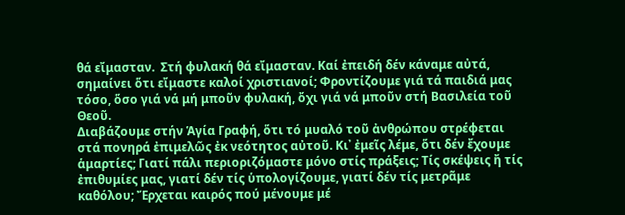θά εἴμασταν.  Στή φυλακή θά εἴμασταν. Καί ἐπειδή δέν κάναμε αὐτά, σημαίνει ὅτι εἴμαστε καλοί χριστιανοί; Φροντίζουμε γιά τά παιδιά μας τόσο, ὅσο γιά νά μή μποῦν φυλακή, ὄχι γιά νά μποῦν στή Βασιλεία τοῦ Θεοῦ.
Διαβάζουμε στήν Ἁγία Γραφή, ὅτι τό μυαλό τοῦ ἀνθρώπου στρέφεται στά πονηρά ἐπιμελῶς ἐκ νεότητος αὐτοῦ. Κι᾿ ἐμεῖς λέμε, ὅτι δέν ἔχουμε ἁμαρτίες; Γιατί πάλι περιοριζόμαστε μόνο στίς πράξεις; Τίς σκέψεις ἤ τίς ἐπιθυμίες μας, γιατί δέν τίς ὑπολογίζουμε, γιατί δέν τίς μετρᾶμε καθόλου; Ἔρχεται καιρός πού μένουμε μέ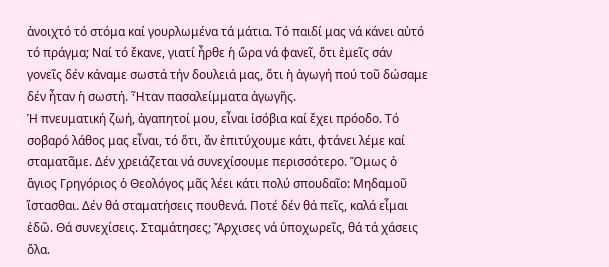ἀνοιχτό τό στόμα καί γουρλωμένα τά μάτια. Τό παιδί μας νά κάνει αὐτό τό πράγμα; Ναί τό ἔκανε, γιατί ἦρθε ἡ ὥρα νά φανεῖ, ὅτι ἐμεῖς σάν γονεῖς δέν κάναμε σωστά τήν δουλειά μας, ὅτι ἡ ἀγωγή πού τοῦ δώσαμε δέν ἦταν ἡ σωστή. Ἦταν πασαλείμματα ἀγωγῆς.
Ἡ πνευματική ζωή, ἀγαπητοί μου, εἶναι ἰσόβια καί ἔχει πρόοδο. Τό σοβαρό λάθος μας εἶναι, τό ὅτι, ἄν ἐπιτύχουμε κάτι, φτάνει λέμε καί σταματᾶμε. Δέν χρειάζεται νά συνεχίσουμε περισσότερο. Ὅμως ὁ ἅγιος Γρηγόριος ὁ Θεολόγος μᾶς λέει κάτι πολύ σπουδαῖο: Μηδαμοῦ ἵστασθαι. Δέν θά σταματήσεις πουθενά. Ποτέ δέν θά πεῖς, καλά εἶμαι ἐδῶ. Θά συνεχίσεις. Σταμάτησες; Ἄρχισες νά ὑποχωρεῖς, θά τά χάσεις ὅλα.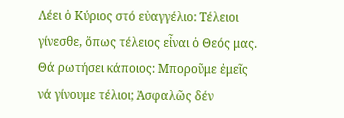Λέει ὁ Κύριος στό εὐαγγέλιο: Τέλειοι γίνεσθε, ὅπως τέλειος εἶναι ὁ Θεός μας. Θά ρωτήσει κάποιος: Μποροῦμε ἐμεῖς νά γίνουμε τέλιοι; Ἀσφαλῶς δέν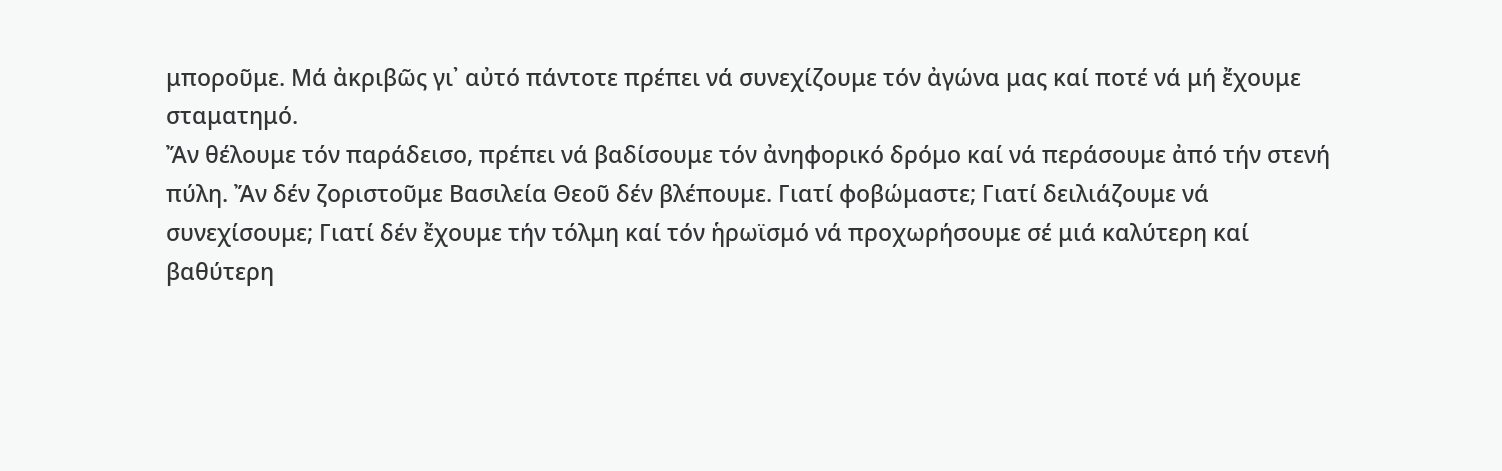μποροῦμε. Μά ἀκριβῶς γι᾿ αὐτό πάντοτε πρέπει νά συνεχίζουμε τόν ἀγώνα μας καί ποτέ νά μή ἔχουμε σταματημό.
Ἄν θέλουμε τόν παράδεισο, πρέπει νά βαδίσουμε τόν ἀνηφορικό δρόμο καί νά περάσουμε ἀπό τήν στενή πύλη. Ἄν δέν ζοριστοῦμε Βασιλεία Θεοῦ δέν βλέπουμε. Γιατί φοβώμαστε; Γιατί δειλιάζουμε νά συνεχίσουμε; Γιατί δέν ἔχουμε τήν τόλμη καί τόν ἡρωϊσμό νά προχωρήσουμε σέ μιά καλύτερη καί βαθύτερη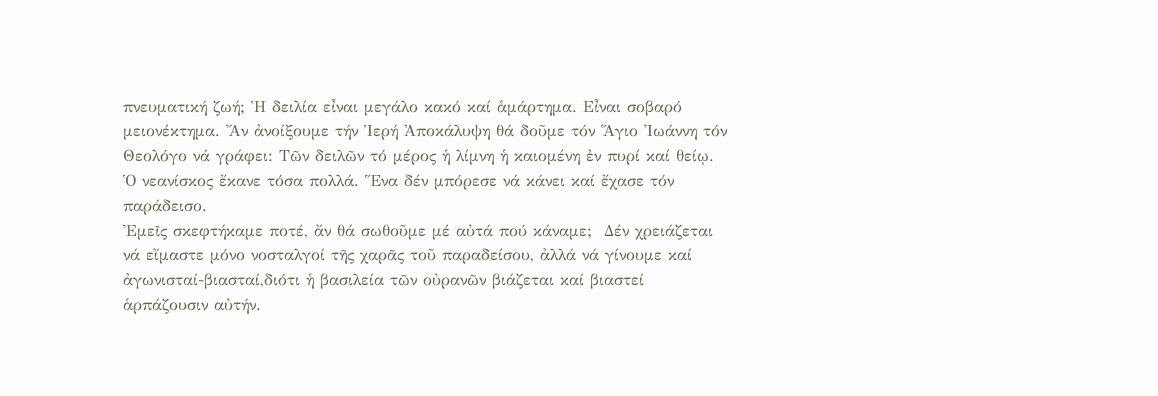πνευματική ζωή; Ἡ δειλία εἶναι μεγάλο κακό καί ἁμάρτημα. Εἶναι σοβαρό μειονέκτημα. Ἄν ἀνοίξουμε τήν Ἱερή Ἀποκάλυψη θά δοῦμε τόν Ἅγιο Ἰωάννη τόν Θεολόγο νά γράφει: Τῶν δειλῶν τό μέρος ἡ λίμνη ἡ καιομένη ἐν πυρί καί θείῳ. Ὁ νεανίσκος ἔκανε τόσα πολλά. Ἕνα δέν μπόρεσε νά κάνει καί ἔχασε τόν παράδεισο.
Ἐμεῖς σκεφτήκαμε ποτέ, ἄν θά σωθοῦμε μέ αὐτά πού κάναμε;  Δέν χρειάζεται νά εἴμαστε μόνο νοσταλγοί τῆς χαρᾶς τοῦ παραδείσου, ἀλλά νά γίνουμε καί ἀγωνισταί-βιασταί,διότι ἡ βασιλεία τῶν οὐρανῶν βιάζεται καί βιαστεί ἁρπάζουσιν αὐτήν.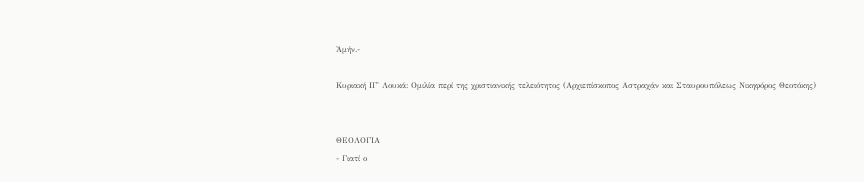Ἀμήν.-

Κυριακή ΙΓ' Λουκά: Ομιλία περί της χριστιανικής τελειότητος (Αρχιεπίσκοπος Αστραχάν και Σταυρουπόλεως Νικηφόρος Θεοτόκης)


ΘΕΟΛΟΓΙΑ
- Γιατί ο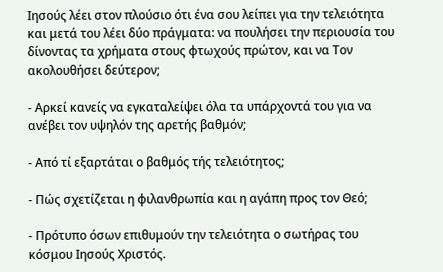Ιησούς λέει στον πλούσιο ότι ένα σου λείπει για την τελειότητα και μετά του λέει δύο πράγματα: να πουλήσει την περιουσία του δίνοντας τα χρήματα στους φτωχούς πρώτον, και να Τον ακολουθήσει δεύτερον;

- Αρκεί κανείς να εγκαταλείψει όλα τα υπάρχοντά του για να ανέβει τον υψηλόν της αρετής βαθμόν;

- Από τί εξαρτάται ο βαθμός τής τελειότητος;

- Πώς σχετίζεται η φιλανθρωπία και η αγάπη προς τον Θεό;

- Πρότυπο όσων επιθυμούν την τελειότητα ο σωτήρας του κόσμου Ιησούς Χριστός.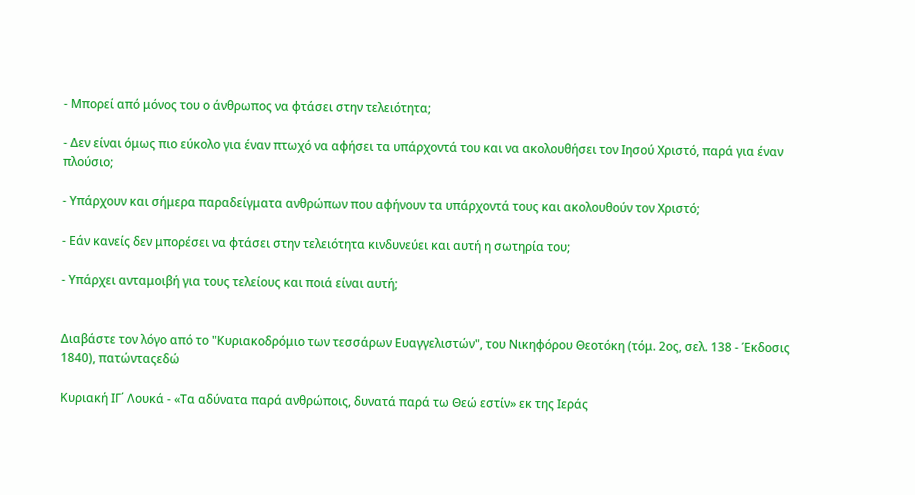- Μπορεί από μόνος του ο άνθρωπος να φτάσει στην τελειότητα;

- Δεν είναι όμως πιο εύκολο για έναν πτωχό να αφήσει τα υπάρχοντά του και να ακολουθήσει τον Ιησού Χριστό, παρά για έναν πλούσιο;

- Υπάρχουν και σήμερα παραδείγματα ανθρώπων που αφήνουν τα υπάρχοντά τους και ακολουθούν τον Χριστό;

- Εάν κανείς δεν μπορέσει να φτάσει στην τελειότητα κινδυνεύει και αυτή η σωτηρία του;

- Υπάρχει ανταμοιβή για τους τελείους και ποιά είναι αυτή;


Διαβάστε τον λόγο από το "Κυριακοδρόμιο των τεσσάρων Ευαγγελιστών", του Νικηφόρου Θεοτόκη (τόμ. 2ος, σελ. 138 - Έκδοσις 1840), πατώνταςεδώ

Κυριακή ΙΓ΄ Λουκά - «Τα αδύνατα παρά ανθρώποις, δυνατά παρά τω Θεώ εστίν» εκ της Ιεράς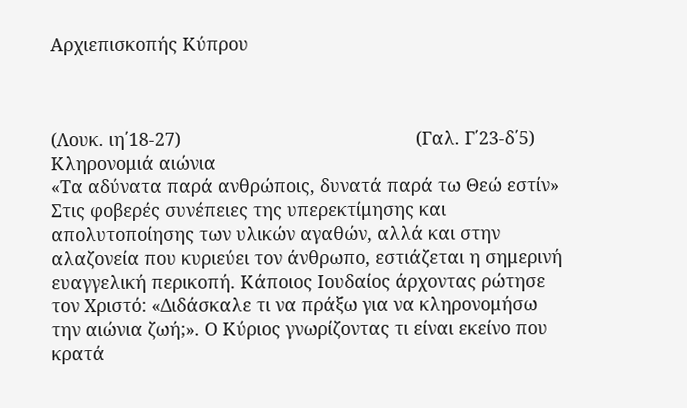Αρχιεπισκοπής Κύπρου



(Λουκ. ιη΄18-27)                                               (Γαλ. Γ΄23-δ΄5)
Κληρονομιά αιώνια
«Τα αδύνατα παρά ανθρώποις, δυνατά παρά τω Θεώ εστίν»
Στις φοβερές συνέπειες της υπερεκτίμησης και απολυτοποίησης των υλικών αγαθών, αλλά και στην αλαζονεία που κυριεύει τον άνθρωπο, εστιάζεται η σημερινή ευαγγελική περικοπή. Κάποιος Ιουδαίος άρχοντας ρώτησε τον Χριστό: «Διδάσκαλε τι να πράξω για να κληρονομήσω την αιώνια ζωή;». Ο Κύριος γνωρίζοντας τι είναι εκείνο που κρατά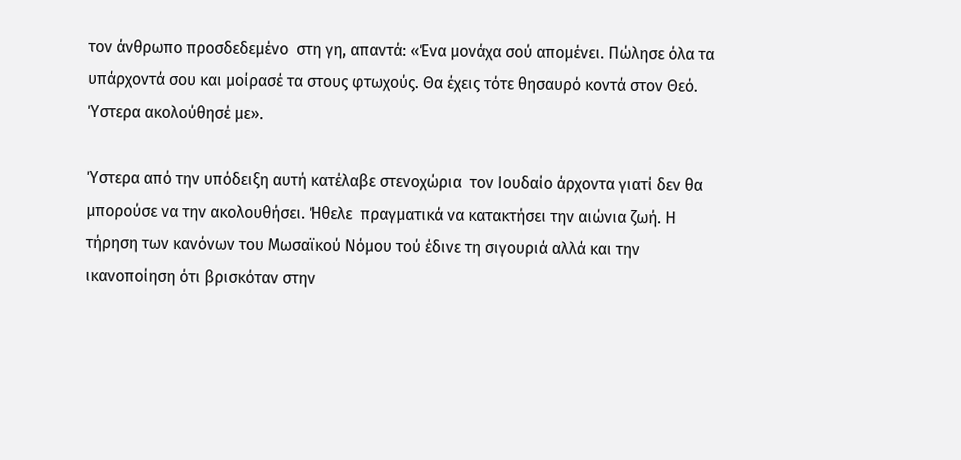τον άνθρωπο προσδεδεμένο  στη γη, απαντά: «Ένα μονάχα σού απομένει. Πώλησε όλα τα υπάρχοντά σου και μοίρασέ τα στους φτωχούς. Θα έχεις τότε θησαυρό κοντά στον Θεό. Ύστερα ακολούθησέ με».

Ύστερα από την υπόδειξη αυτή κατέλαβε στενοχώρια  τον Ιουδαίο άρχοντα γιατί δεν θα μπορούσε να την ακολουθήσει. Ήθελε  πραγματικά να κατακτήσει την αιώνια ζωή. Η τήρηση των κανόνων του Μωσαϊκού Νόμου τού έδινε τη σιγουριά αλλά και την ικανοποίηση ότι βρισκόταν στην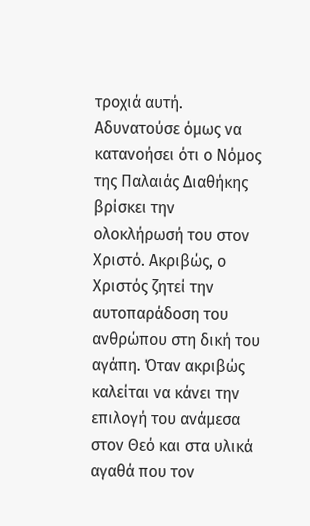τροχιά αυτή. Αδυνατούσε όμως να κατανοήσει ότι ο Νόμος της Παλαιάς Διαθήκης βρίσκει την ολοκλήρωσή του στον Χριστό. Ακριβώς, ο Χριστός ζητεί την αυτοπαράδοση του ανθρώπου στη δική του αγάπη. Όταν ακριβώς καλείται να κάνει την επιλογή του ανάμεσα στον Θεό και στα υλικά αγαθά που τον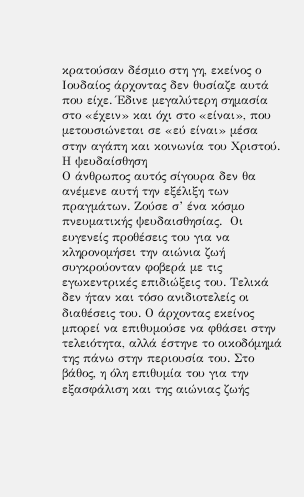κρατούσαν δέσμιο στη γη, εκείνος ο Ιουδαίος άρχοντας δεν θυσίαζε αυτά που είχε. Έδινε μεγαλύτερη σημασία στο «έχειν» και όχι στο «είναι», που μετουσιώνεται σε «εύ είναι» μέσα στην αγάπη και κοινωνία του Χριστού.
Η ψευδαίσθηση
Ο άνθρωπος αυτός σίγουρα δεν θα ανέμενε αυτή την εξέλιξη των πραγμάτων. Ζούσε σ’ ένα κόσμο πνευματικής ψευδαισθησίας.  Οι ευγενείς προθέσεις του για να κληρονομήσει την αιώνια ζωή συγκρούονταν φοβερά με τις εγωκεντρικές επιδιώξεις του. Τελικά δεν ήταν και τόσο ανιδιοτελείς οι διαθέσεις του. Ο άρχοντας εκείνος μπορεί να επιθυμούσε να φθάσει στην τελειότητα, αλλά έστηνε το οικοδόμημά της πάνω στην περιουσία του. Στο βάθος, η όλη επιθυμία του για την εξασφάλιση και της αιώνιας ζωής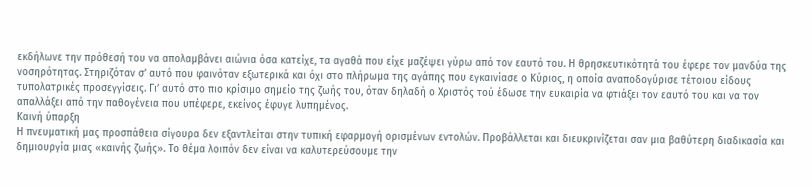εκδήλωνε την πρόθεσή του να απολαμβάνει αιώνια όσα κατείχε, τα αγαθά που είχε μαζέψει γύρω από τον εαυτό του. Η θρησκευτικότητά του έφερε τον μανδύα της νοσηρότητας. Στηριζόταν σ’ αυτό που φαινόταν εξωτερικά και όχι στο πλήρωμα της αγάπης που εγκαινίασε ο Κύριος, η οποία αναποδογύρισε τέτοιου είδους τυπολατρικές προσεγγίσεις. Γι’ αυτό στο πιο κρίσιμο σημείο της ζωής του, όταν δηλαδή ο Χριστός τού έδωσε την ευκαιρία να φτιάξει τον εαυτό του και να τον απαλλάξει από την παθογένεια που υπέφερε, εκείνος έφυγε λυπημένος.
Καινή ύπαρξη
Η πνευματική μας προσπάθεια σίγουρα δεν εξαντλείται στην τυπική εφαρμογή ορισμένων εντολών. Προβάλλεται και διευκρινίζεται σαν μια βαθύτερη διαδικασία και δημιουργία μιας «καινής ζωής». Το θέμα λοιπόν δεν είναι να καλυτερεύσουμε την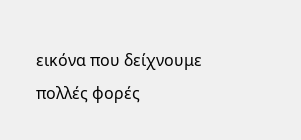εικόνα που δείχνουμε πολλές φορές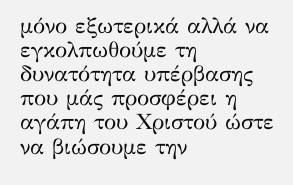μόνο εξωτερικά αλλά να εγκολπωθούμε τη δυνατότητα υπέρβασης που μάς προσφέρει η αγάπη του Χριστού ώστε να βιώσουμε την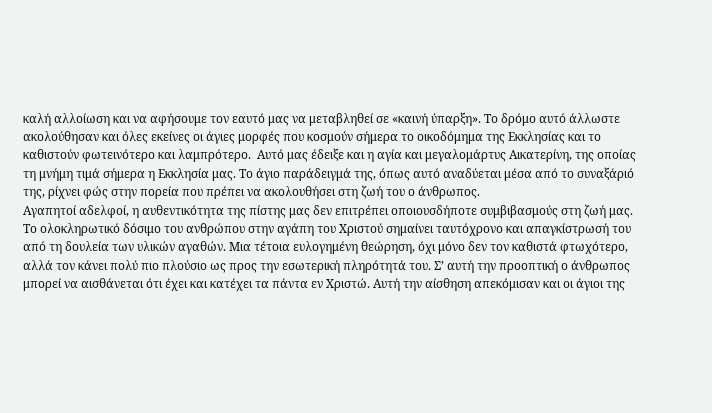καλή αλλοίωση και να αφήσουμε τον εαυτό μας να μεταβληθεί σε «καινή ύπαρξη». Το δρόμο αυτό άλλωστε ακολούθησαν και όλες εκείνες οι άγιες μορφές που κοσμούν σήμερα το οικοδόμημα της Εκκλησίας και το καθιστούν φωτεινότερο και λαμπρότερο.  Αυτό μας έδειξε και η αγία και μεγαλομάρτυς Αικατερίνη, της οποίας τη μνήμη τιμά σήμερα η Εκκλησία μας. Το άγιο παράδειγμά της, όπως αυτό αναδύεται μέσα από το συναξάριό της, ρίχνει φώς στην πορεία που πρέπει να ακολουθήσει στη ζωή του ο άνθρωπος.
Αγαπητοί αδελφοί, η αυθεντικότητα της πίστης μας δεν επιτρέπει οποιουσδήποτε συμβιβασμούς στη ζωή μας. Το ολοκληρωτικό δόσιμο του ανθρώπου στην αγάπη του Χριστού σημαίνει ταυτόχρονο και απαγκίστρωσή του από τη δουλεία των υλικών αγαθών. Μια τέτοια ευλογημένη θεώρηση, όχι μόνο δεν τον καθιστά φτωχότερο, αλλά τον κάνει πολύ πιο πλούσιο ως προς την εσωτερική πληρότητά του. Σ’ αυτή την προοπτική ο άνθρωπος μπορεί να αισθάνεται ότι έχει και κατέχει τα πάντα εν Χριστώ. Αυτή την αίσθηση απεκόμισαν και οι άγιοι της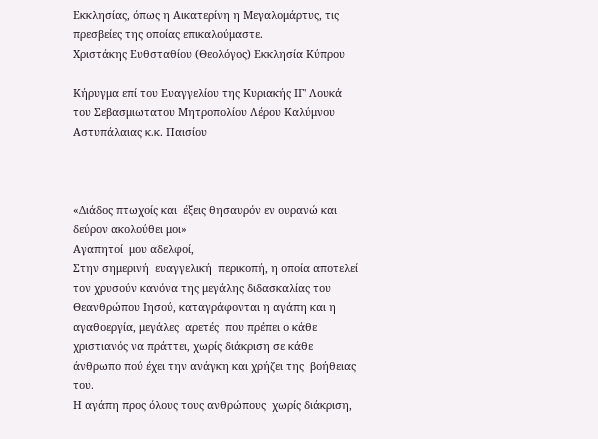Εκκλησίας, όπως η Αικατερίνη η Μεγαλομάρτυς, τις πρεσβείες της οποίας επικαλούμαστε.
Χριστάκης Ευθσταθίου (Θεολόγος) Εκκλησία Κύπρου

Κήρυγμα επί του Ευαγγελίου της Κυριακής ΙΓ' Λουκά του Σεβασμιωτατου Μητροπολίου Λέρου Καλύμνου Αστυπάλαιας κ.κ. Παισίου



«Διάδος πτωχοίς και  έξεις θησαυρόν εν ουρανώ και δεύρον ακολούθει μοι»
Αγαπητοί  μου αδελφοί,
Στην σημερινή  ευαγγελική  περικοπή, η οποία αποτελεί τον χρυσούν κανόνα της μεγάλης διδασκαλίας του Θεανθρώπου Ιησού, καταγράφονται η αγάπη και η αγαθοεργία, μεγάλες  αρετές  που πρέπει ο κάθε χριστιανός να πράττει, χωρίς διάκριση σε κάθε άνθρωπο πού έχει την ανάγκη και χρήζει της  βοήθειας του.
Η αγάπη προς όλους τους ανθρώπους  χωρίς διάκριση,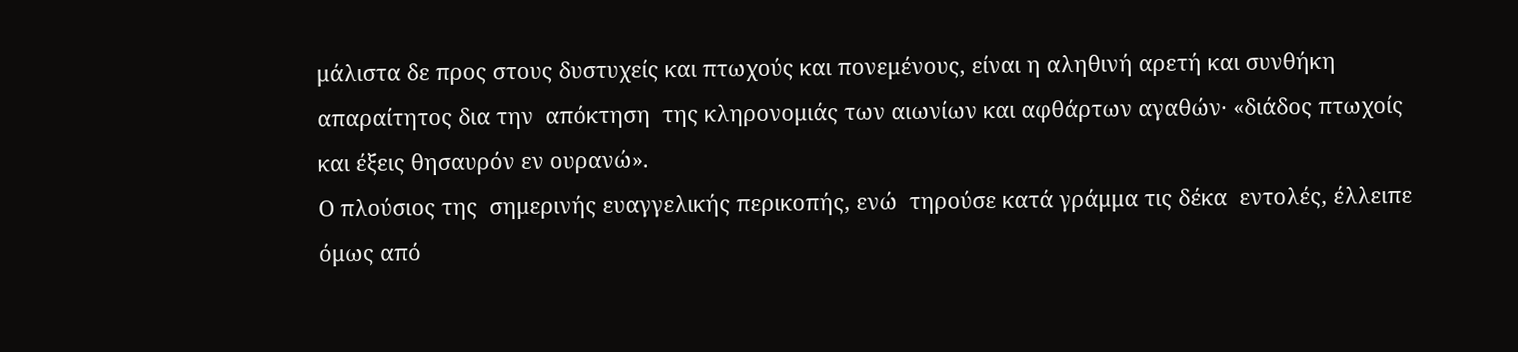μάλιστα δε προς στους δυστυχείς και πτωχούς και πονεμένους, είναι η αληθινή αρετή και συνθήκη απαραίτητος δια την  απόκτηση  της κληρονομιάς των αιωνίων και αφθάρτων αγαθών· «διάδος πτωχοίς και έξεις θησαυρόν εν ουρανώ».
Ο πλούσιος της  σημερινής ευαγγελικής περικοπής, ενώ  τηρούσε κατά γράμμα τις δέκα  εντολές, έλλειπε  όμως από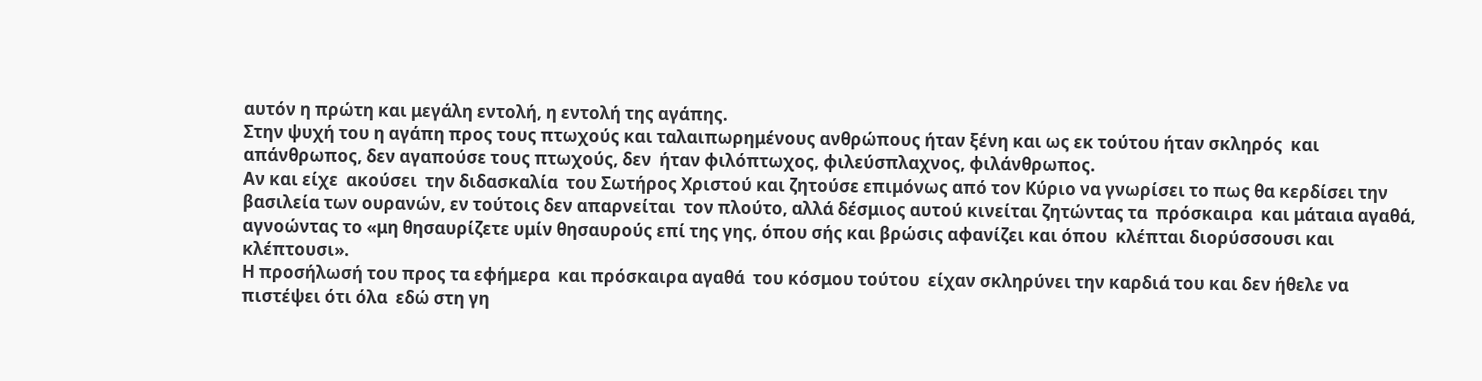αυτόν η πρώτη και μεγάλη εντολή, η εντολή της αγάπης.
Στην ψυχή του η αγάπη προς τους πτωχούς και ταλαιπωρημένους ανθρώπους ήταν ξένη και ως εκ τούτου ήταν σκληρός  και απάνθρωπος, δεν αγαπούσε τους πτωχούς, δεν  ήταν φιλόπτωχος, φιλεύσπλαχνος, φιλάνθρωπος.
Αν και είχε  ακούσει  την διδασκαλία  του Σωτήρος Χριστού και ζητούσε επιμόνως από τον Κύριο να γνωρίσει το πως θα κερδίσει την βασιλεία των ουρανών, εν τούτοις δεν απαρνείται  τον πλούτο, αλλά δέσμιος αυτού κινείται ζητώντας τα  πρόσκαιρα  και μάταια αγαθά, αγνοώντας το «μη θησαυρίζετε υμίν θησαυρούς επί της γης, όπου σής και βρώσις αφανίζει και όπου  κλέπται διορύσσουσι και κλέπτουσι».
Η προσήλωσή του προς τα εφήμερα  και πρόσκαιρα αγαθά  του κόσμου τούτου  είχαν σκληρύνει την καρδιά του και δεν ήθελε να πιστέψει ότι όλα  εδώ στη γη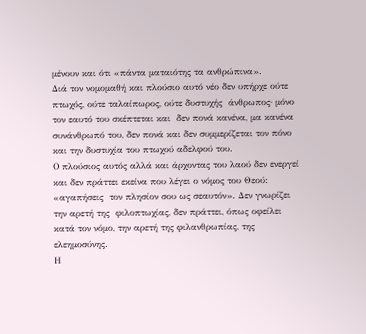μένουν και ότι «πάντα ματαιότης τα ανθρώπινα».
Διά τον νομομαθή και πλούσιο αυτό νέο δεν υπήρχε ούτε πτωχός, ούτε ταλαίπωρος, ούτε δυστυχής  άνθρωπος· μόνο τον εαυτό του σκέπτεται και  δεν πονά κανένα, μα κανένα συνάνθρωπό του, δεν πονά και δεν συμμερίζεται τον πόνο και την δυστυχία του πτωχού αδελφού του.
Ο πλούσιος αυτός αλλά και άρχοντας του λαού δεν ενεργεί και δεν πράττει εκείνα που λέγει ο νόμος του Θεού: «αγαπήσεις  τον πλησίον σου ως σεαυτόν». Δεν γνωρίζει την αρετή της  φιλοπτωχίας, δεν πράττει, όπως οφείλει κατά τον νόμο, την αρετή της φιλανθρωπίας, της ελεημοσύνης.
Η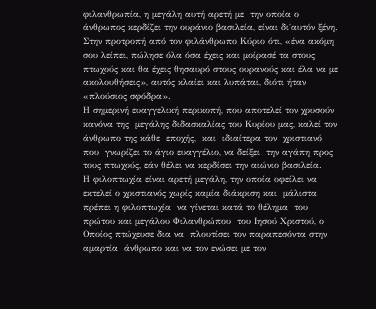φιλανθρωπία, η μεγάλη αυτή αρετή με  την οποία ο άνθρωπος κερδίζει την ουράνιο βασιλεία, είναι δι΄αυτόν ξένη. Στην προτροπή από τον φιλάνθρωπο Κύριο ότι, «ένα ακόμη σου λείπει, πώλησε όλα όσα έχεις και μοίρασέ τα στους πτωχούς και θα έχεις θησαυρό στους ουρανούς και έλα να με ακολουθήσεις», αυτός κλαίει και λυπάται, διότι ήταν «πλούσιος σφόδρα».
Η σημερινή ευαγγελική περικοπή, που αποτελεί τον χρυσούν κανόνα της  μεγάλης διδασκαλίας του Κυρίου μας, καλεί τον άνθρωπο της κάθε  εποχής,  και  ιδιαίτερα τον  χριστιανό που  γνωρίζει το άγιο ευαγγέλιο, να δείξει  την αγάπη προς  τους πτωχούς, εάν θέλει να κερδίσει την αιώνιο βασιλεία.
Η φιλοπτωχία είναι αρετή μεγάλη, την οποία οφείλει να εκτελεί ο χριστιανός χωρίς καμία διάκριση και  μάλιστα πρέπει η φιλοπτωχία  να γίνεται κατά το θέλημα  του πρώτου και μεγάλου Φιλανθρώπου  του Ιησού Χριστού, ο Οποίος πτώχευσε δια να  πλουτίσει τον παραπεσόντα στην αμαρτία  άνθρωπο και να τον ενώσει με τον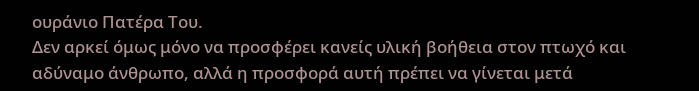ουράνιο Πατέρα Του.
Δεν αρκεί όμως μόνο να προσφέρει κανείς υλική βοήθεια στον πτωχό και αδύναμο άνθρωπο, αλλά η προσφορά αυτή πρέπει να γίνεται μετά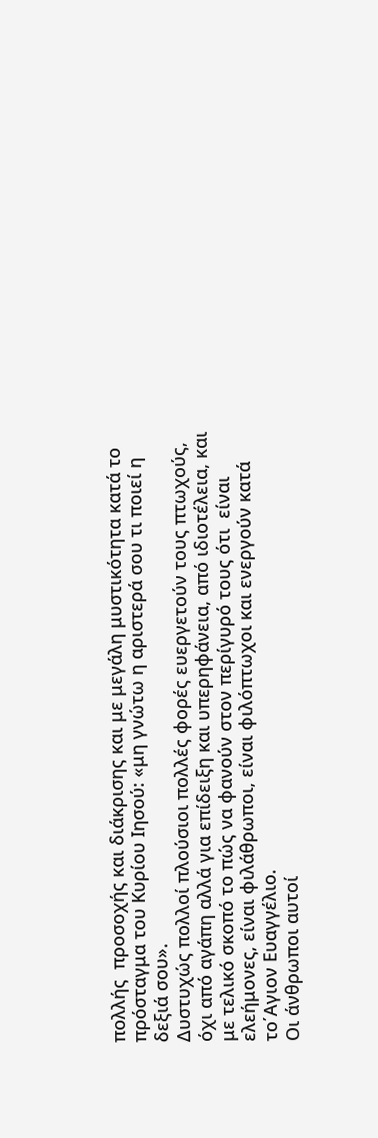πολλής  προσοχής και διάκρισης και με μεγάλη μυστικότητα κατά το πρόσταγμα του Κυρίου Ιησού: «μη γνώτω η αριστερά σου τι ποιεί η  δεξιά σου».
Δυστυχώς πολλοί πλούσιοι πολλές φορές ευεργετούν τους πτωχούς, όχι από αγάπη αλλά για επίδειξη και υπερηφάνεια, από ιδιοτέλεια, και με τελικό σκοπό το πώς να φανούν στον περίγυρό τους ότι  είναι ελεήμονες, είναι φιλάθρωποι, είναι φιλόπτωχοι και ενεργούν κατά το΄Αγιον Ευαγγέλιο.
Οι άνθρωποι αυτοί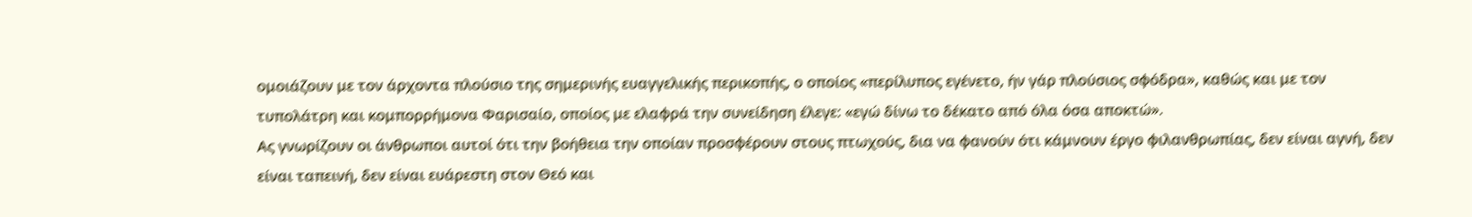ομοιάζουν με τον άρχοντα πλούσιο της σημερινής ευαγγελικής περικοπής, ο οποίος «περίλυπος εγένετο, ήν γάρ πλούσιος σφόδρα», καθώς και με τον τυπολάτρη και κομπορρήμονα Φαρισαίο, οποίος με ελαφρά την συνείδηση έλεγε: «εγώ δίνω το δέκατο από όλα όσα αποκτώ».
Ας γνωρίζουν οι άνθρωποι αυτοί ότι την βοήθεια την οποίαν προσφέρουν στους πτωχούς, δια να φανούν ότι κάμνουν έργο φιλανθρωπίας, δεν είναι αγνή, δεν είναι ταπεινή, δεν είναι ευάρεστη στον Θεό και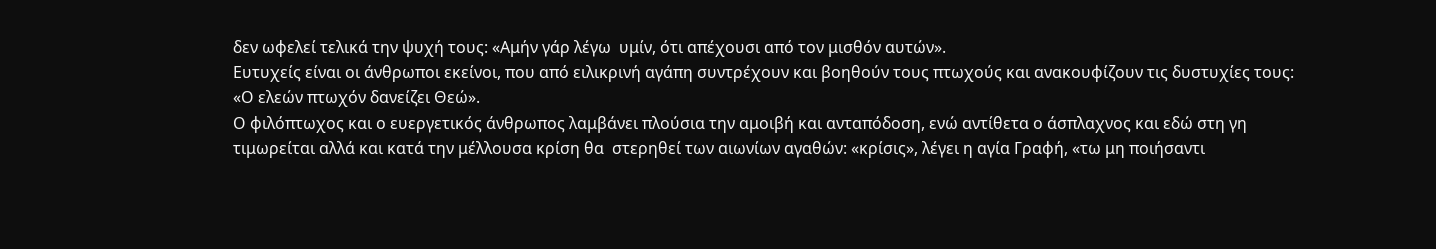δεν ωφελεί τελικά την ψυχή τους: «Αμήν γάρ λέγω  υμίν, ότι απέχουσι από τον μισθόν αυτών».
Ευτυχείς είναι οι άνθρωποι εκείνοι, που από ειλικρινή αγάπη συντρέχουν και βοηθούν τους πτωχούς και ανακουφίζουν τις δυστυχίες τους: «Ο ελεών πτωχόν δανείζει Θεώ».
Ο φιλόπτωχος και ο ευεργετικός άνθρωπος λαμβάνει πλούσια την αμοιβή και ανταπόδοση, ενώ αντίθετα ο άσπλαχνος και εδώ στη γη τιμωρείται αλλά και κατά την μέλλουσα κρίση θα  στερηθεί των αιωνίων αγαθών: «κρίσις», λέγει η αγία Γραφή, «τω μη ποιήσαντι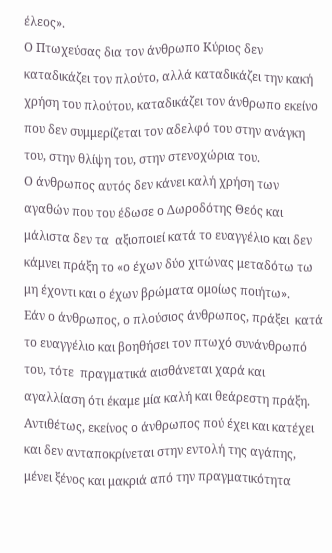έλεος».
Ο Πτωχεύσας δια τον άνθρωπο Κύριος δεν καταδικάζει τον πλούτο, αλλά καταδικάζει την κακή χρήση του πλούτου, καταδικάζει τον άνθρωπο εκείνο που δεν συμμερίζεται τον αδελφό του στην ανάγκη του, στην θλίψη του, στην στενοχώρια του.
Ο άνθρωπος αυτός δεν κάνει καλή χρήση των αγαθών που του έδωσε ο Δωροδότης Θεός και μάλιστα δεν τα  αξιοποιεί κατά το ευαγγέλιο και δεν κάμνει πράξη το «ο έχων δύο χιτώνας μεταδότω τω μη έχοντι και ο έχων βρώματα ομοίως ποιήτω».
Εάν ο άνθρωπος, ο πλούσιος άνθρωπος, πράξει  κατά το ευαγγέλιο και βοηθήσει τον πτωχό συνάνθρωπό του, τότε  πραγματικά αισθάνεται χαρά και αγαλλίαση ότι έκαμε μία καλή και θεάρεστη πράξη.
Αντιθέτως, εκείνος ο άνθρωπος πού έχει και κατέχει και δεν ανταποκρίνεται στην εντολή της αγάπης, μένει ξένος και μακριά από την πραγματικότητα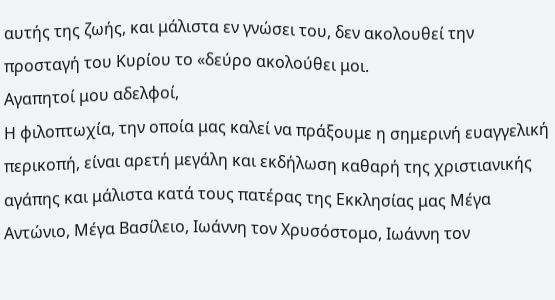αυτής της ζωής, και μάλιστα εν γνώσει του, δεν ακολουθεί την προσταγή του Κυρίου το «δεύρο ακολούθει μοι.
Αγαπητοί μου αδελφοί,
Η φιλοπτωχία, την οποία μας καλεί να πράξουμε η σημερινή ευαγγελική περικοπή, είναι αρετή μεγάλη και εκδήλωση καθαρή της χριστιανικής αγάπης και μάλιστα κατά τους πατέρας της Εκκλησίας μας Μέγα Αντώνιο, Μέγα Βασίλειο, Ιωάννη τον Χρυσόστομο, Ιωάννη τον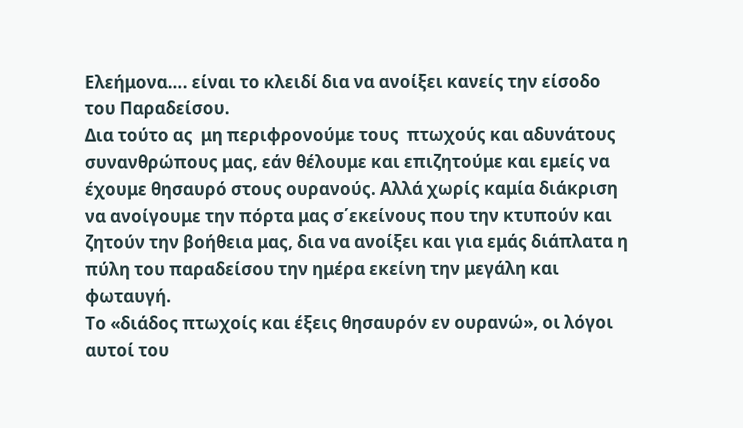Ελεήμονα…. είναι το κλειδί δια να ανοίξει κανείς την είσοδο του Παραδείσου.
Δια τούτο ας  μη περιφρονούμε τους  πτωχούς και αδυνάτους συνανθρώπους μας, εάν θέλουμε και επιζητούμε και εμείς να έχουμε θησαυρό στους ουρανούς. Αλλά χωρίς καμία διάκριση να ανοίγουμε την πόρτα μας σ΄εκείνους που την κτυπούν και ζητούν την βοήθεια μας, δια να ανοίξει και για εμάς διάπλατα η πύλη του παραδείσου την ημέρα εκείνη την μεγάλη και φωταυγή.
Το «διάδος πτωχοίς και έξεις θησαυρόν εν ουρανώ», οι λόγοι αυτοί του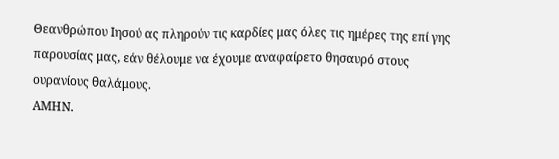Θεανθρώπου Ιησού ας πληρούν τις καρδίες μας όλες τις ημέρες της επί γης παρουσίας μας, εάν θέλουμε να έχουμε αναφαίρετο θησαυρό στους ουρανίους θαλάμους.
ΑΜΗΝ.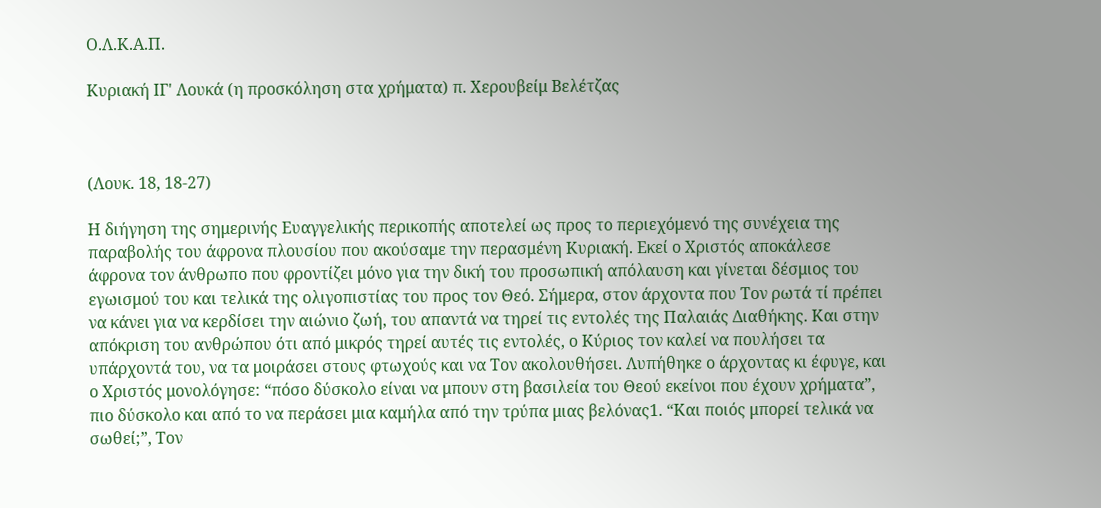Ο.Λ.Κ.Α.Π.

Κυριακή ΙΓ' Λουκά (η προσκόληση στα χρήματα) π. Χερουβείμ Βελέτζας



(Λουκ. 18, 18-27)

Η διήγηση της σημερινής Ευαγγελικής περικοπής αποτελεί ως προς το περιεχόμενό της συνέχεια της παραβολής του άφρονα πλουσίου που ακούσαμε την περασμένη Κυριακή. Εκεί ο Χριστός αποκάλεσε άφρονα τον άνθρωπο που φροντίζει μόνο για την δική του προσωπική απόλαυση και γίνεται δέσμιος του εγωισμού του και τελικά της ολιγοπιστίας του προς τον Θεό. Σήμερα, στον άρχοντα που Τον ρωτά τί πρέπει να κάνει για να κερδίσει την αιώνιο ζωή, του απαντά να τηρεί τις εντολές της Παλαιάς Διαθήκης. Και στην απόκριση του ανθρώπου ότι από μικρός τηρεί αυτές τις εντολές, ο Κύριος τον καλεί να πουλήσει τα υπάρχοντά του, να τα μοιράσει στους φτωχούς και να Τον ακολουθήσει. Λυπήθηκε ο άρχοντας κι έφυγε, και ο Χριστός μονολόγησε: “πόσο δύσκολο είναι να μπουν στη βασιλεία του Θεού εκείνοι που έχουν χρήματα”, πιο δύσκολο και από το να περάσει μια καμήλα από την τρύπα μιας βελόνας1. “Και ποιός μπορεί τελικά να σωθεί;”, Τον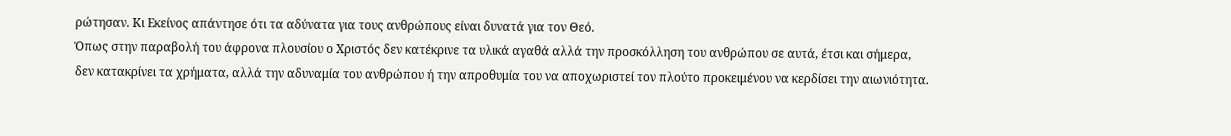ρώτησαν. Κι Εκείνος απάντησε ότι τα αδύνατα για τους ανθρώπους είναι δυνατά για τον Θεό.
Όπως στην παραβολή του άφρονα πλουσίου ο Χριστός δεν κατέκρινε τα υλικά αγαθά αλλά την προσκόλληση του ανθρώπου σε αυτά, έτσι και σήμερα, δεν κατακρίνει τα χρήματα, αλλά την αδυναμία του ανθρώπου ή την απροθυμία του να αποχωριστεί τον πλούτο προκειμένου να κερδίσει την αιωνιότητα.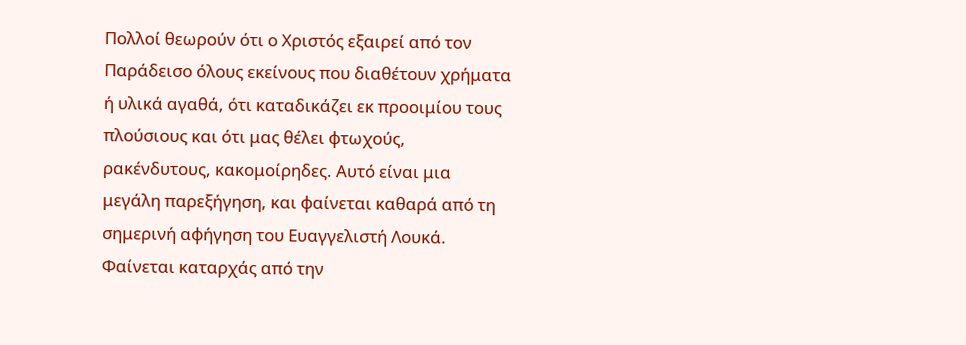Πολλοί θεωρούν ότι ο Χριστός εξαιρεί από τον Παράδεισο όλους εκείνους που διαθέτουν χρήματα ή υλικά αγαθά, ότι καταδικάζει εκ προοιμίου τους πλούσιους και ότι μας θέλει φτωχούς, ρακένδυτους, κακομοίρηδες. Αυτό είναι μια μεγάλη παρεξήγηση, και φαίνεται καθαρά από τη σημερινή αφήγηση του Ευαγγελιστή Λουκά.
Φαίνεται καταρχάς από την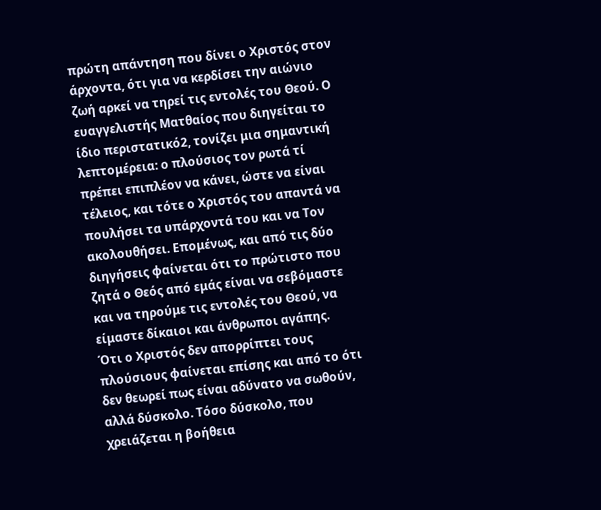πρώτη απάντηση που δίνει ο Χριστός στον άρχοντα, ότι για να κερδίσει την αιώνιο ζωή αρκεί να τηρεί τις εντολές του Θεού. Ο ευαγγελιστής Ματθαίος που διηγείται το ίδιο περιστατικό2, τονίζει μια σημαντική λεπτομέρεια: ο πλούσιος τον ρωτά τί πρέπει επιπλέον να κάνει, ώστε να είναι τέλειος, και τότε ο Χριστός του απαντά να πουλήσει τα υπάρχοντά του και να Τον ακολουθήσει. Επομένως, και από τις δύο διηγήσεις φαίνεται ότι το πρώτιστο που ζητά ο Θεός από εμάς είναι να σεβόμαστε και να τηρούμε τις εντολές του Θεού, να είμαστε δίκαιοι και άνθρωποι αγάπης.
Ότι ο Χριστός δεν απορρίπτει τους πλούσιους φαίνεται επίσης και από το ότι δεν θεωρεί πως είναι αδύνατο να σωθούν, αλλά δύσκολο. Τόσο δύσκολο, που χρειάζεται η βοήθεια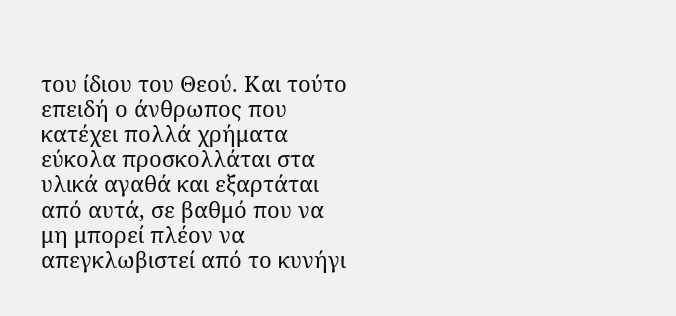του ίδιου του Θεού. Και τούτο επειδή ο άνθρωπος που κατέχει πολλά χρήματα εύκολα προσκολλάται στα υλικά αγαθά και εξαρτάται από αυτά, σε βαθμό που να μη μπορεί πλέον να απεγκλωβιστεί από το κυνήγι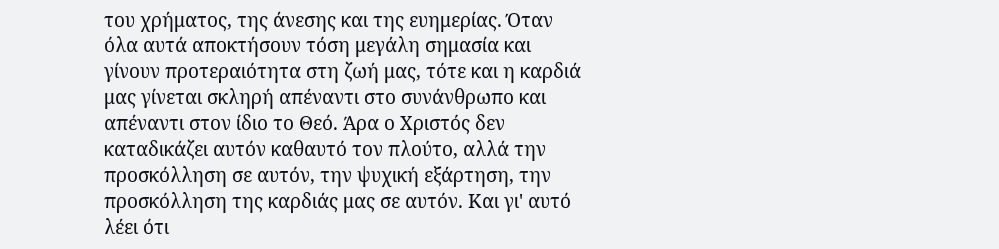του χρήματος, της άνεσης και της ευημερίας. Όταν όλα αυτά αποκτήσουν τόση μεγάλη σημασία και γίνουν προτεραιότητα στη ζωή μας, τότε και η καρδιά μας γίνεται σκληρή απέναντι στο συνάνθρωπο και απέναντι στον ίδιο το Θεό. Άρα ο Χριστός δεν καταδικάζει αυτόν καθαυτό τον πλούτο, αλλά την προσκόλληση σε αυτόν, την ψυχική εξάρτηση, την προσκόλληση της καρδιάς μας σε αυτόν. Και γι' αυτό λέει ότι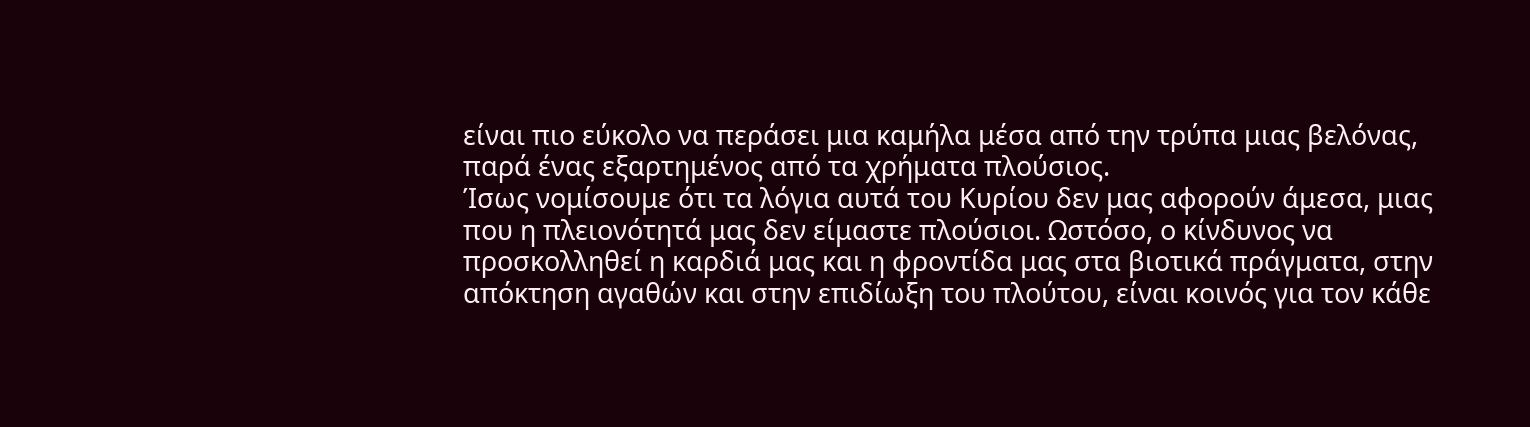είναι πιο εύκολο να περάσει μια καμήλα μέσα από την τρύπα μιας βελόνας, παρά ένας εξαρτημένος από τα χρήματα πλούσιος.
Ίσως νομίσουμε ότι τα λόγια αυτά του Κυρίου δεν μας αφορούν άμεσα, μιας που η πλειονότητά μας δεν είμαστε πλούσιοι. Ωστόσο, ο κίνδυνος να προσκολληθεί η καρδιά μας και η φροντίδα μας στα βιοτικά πράγματα, στην απόκτηση αγαθών και στην επιδίωξη του πλούτου, είναι κοινός για τον κάθε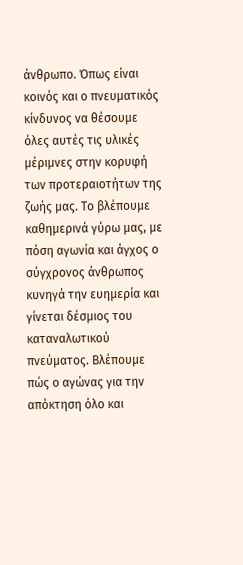άνθρωπο. Όπως είναι κοινός και ο πνευματικός κίνδυνος να θέσουμε όλες αυτές τις υλικές μέριμνες στην κορυφή των προτεραιοτήτων της ζωής μας. Το βλέπουμε καθημερινά γύρω μας, με πόση αγωνία και άγχος ο σύγχρονος άνθρωπος κυνηγά την ευημερία και γίνεται δέσμιος του καταναλωτικού πνεύματος. Βλέπουμε πώς ο αγώνας για την απόκτηση όλο και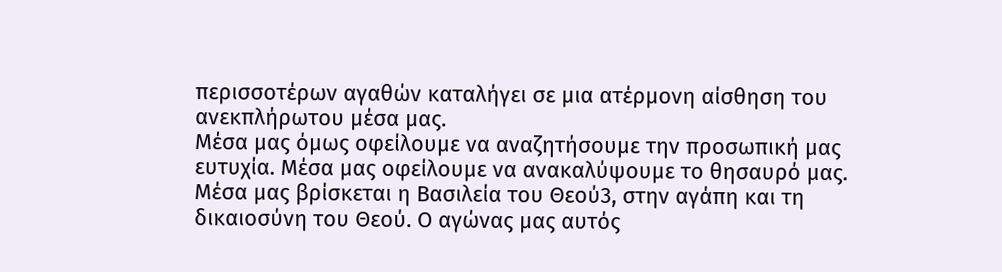περισσοτέρων αγαθών καταλήγει σε μια ατέρμονη αίσθηση του ανεκπλήρωτου μέσα μας.
Μέσα μας όμως οφείλουμε να αναζητήσουμε την προσωπική μας ευτυχία. Μέσα μας οφείλουμε να ανακαλύψουμε το θησαυρό μας. Μέσα μας βρίσκεται η Βασιλεία του Θεού3, στην αγάπη και τη δικαιοσύνη του Θεού. Ο αγώνας μας αυτός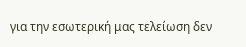για την εσωτερική μας τελείωση δεν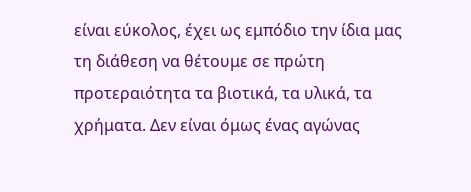είναι εύκολος, έχει ως εμπόδιο την ίδια μας τη διάθεση να θέτουμε σε πρώτη προτεραιότητα τα βιοτικά, τα υλικά, τα χρήματα. Δεν είναι όμως ένας αγώνας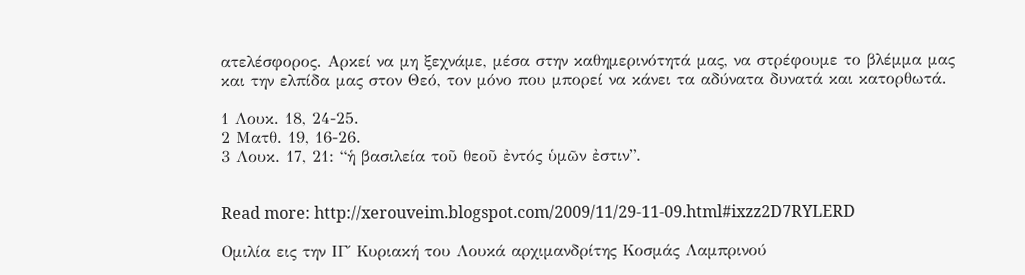ατελέσφορος. Αρκεί να μη ξεχνάμε, μέσα στην καθημερινότητά μας, να στρέφουμε το βλέμμα μας και την ελπίδα μας στον Θεό, τον μόνο που μπορεί να κάνει τα αδύνατα δυνατά και κατορθωτά.

1 Λουκ. 18, 24-25.
2 Ματθ. 19, 16-26.
3 Λουκ. 17, 21: “ἡ βασιλεία τοῦ θεοῦ ἐντός ὑμῶν ἐστιν”.


Read more: http://xerouveim.blogspot.com/2009/11/29-11-09.html#ixzz2D7RYLERD

Ομιλία εις την ΙΓ΄ Κυριακή του Λουκά αρχιμανδρίτης Κοσμάς Λαμπρινού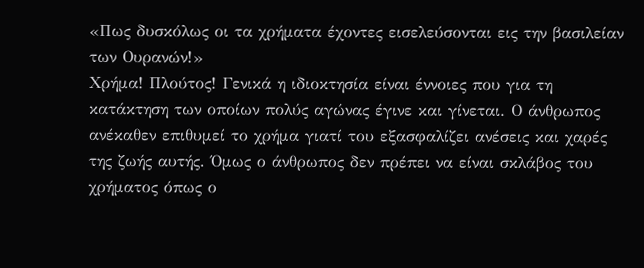«Πως δυσκόλως οι τα χρήματα έχοντες εισελεύσονται εις την βασιλείαν των Ουρανών!»
Χρήμα! Πλούτος! Γενικά η ιδιοκτησία είναι έννοιες που για τη κατάκτηση των οποίων πολύς αγώνας έγινε και γίνεται. Ο άνθρωπος ανέκαθεν επιθυμεί το χρήμα γιατί του εξασφαλίζει ανέσεις και χαρές της ζωής αυτής. Όμως ο άνθρωπος δεν πρέπει να είναι σκλάβος του χρήματος όπως ο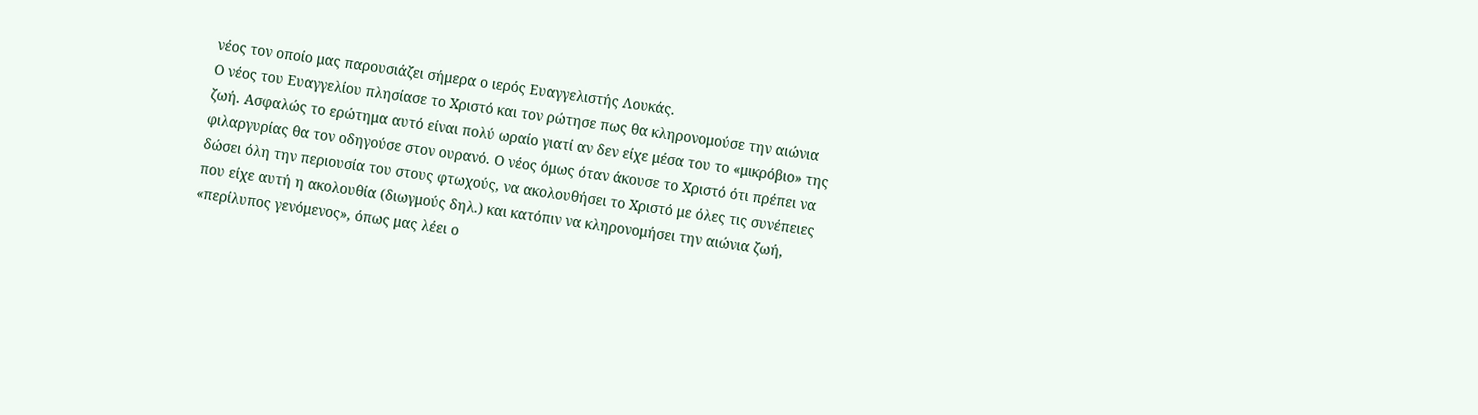νέος τον οποίο μας παρουσιάζει σήμερα ο ιερός Ευαγγελιστής Λουκάς.
Ο νέος του Ευαγγελίου πλησίασε το Χριστό και τον ρώτησε πως θα κληρονομούσε την αιώνια ζωή. Ασφαλώς το ερώτημα αυτό είναι πολύ ωραίο γιατί αν δεν είχε μέσα του το «μικρόβιο» της φιλαργυρίας θα τον οδηγούσε στον ουρανό. Ο νέος όμως όταν άκουσε το Χριστό ότι πρέπει να δώσει όλη την περιουσία του στους φτωχούς, να ακολουθήσει το Χριστό με όλες τις συνέπειες που είχε αυτή η ακολουθία (διωγμούς δηλ.) και κατόπιν να κληρονομήσει την αιώνια ζωή, «περίλυπος γενόμενος», όπως μας λέει ο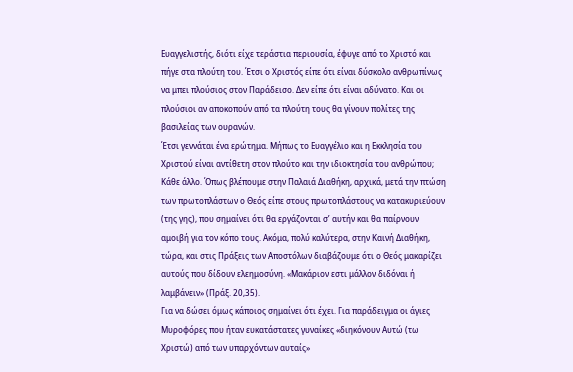Ευαγγελιστής, διότι είχε τεράστια περιουσία, έφυγε από το Χριστό και πήγε στα πλούτη του. Έτσι ο Χριστός είπε ότι είναι δύσκολο ανθρωπίνως να μπει πλούσιος στον Παράδεισο. Δεν είπε ότι είναι αδύνατο. Και οι πλούσιοι αν αποκοπούν από τα πλούτη τους θα γίνουν πολίτες της βασιλείας των ουρανών.
Έτσι γεννάται ένα ερώτημα. Μήπως το Ευαγγέλιο και η Εκκλησία του Χριστού είναι αντίθετη στον πλούτο και την ιδιοκτησία του ανθρώπου; Κάθε άλλο. Όπως βλέπουμε στην Παλαιά Διαθήκη, αρχικά, μετά την πτώση των πρωτοπλάστων ο Θεός είπε στους πρωτοπλάστους να κατακυριεύουν (της γης), που σημαίνει ότι θα εργάζονται σ’ αυτήν και θα παίρνουν αμοιβή για τον κόπο τους. Ακόμα, πολύ καλύτερα, στην Καινή Διαθήκη, τώρα, και στις Πράξεις των Αποστόλων διαβάζουμε ότι ο Θεός μακαρίζει αυτούς που δίδουν ελεημοσύνη. «Μακάριον εστι μάλλον διδόναι ή λαμβάνειν» (Πράξ. 20,35).
Για να δώσει όμως κάποιος σημαίνει ότι έχει. Για παράδειγμα οι άγιες Μυροφόρες που ήταν ευκατάστατες γυναίκες «διηκόνουν Αυτώ (τω Χριστώ) από των υπαρχόντων αυταίς»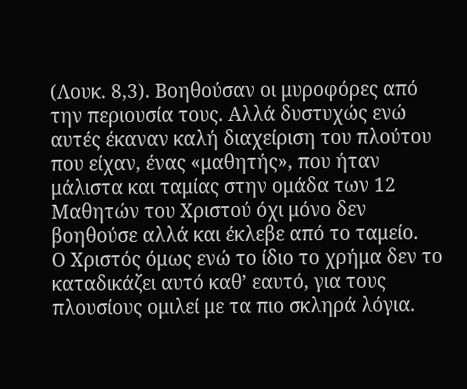(Λουκ. 8,3). Βοηθούσαν οι μυροφόρες από την περιουσία τους. Αλλά δυστυχώς ενώ αυτές έκαναν καλή διαχείριση του πλούτου που είχαν, ένας «μαθητής», που ήταν μάλιστα και ταμίας στην ομάδα των 12 Μαθητών του Χριστού όχι μόνο δεν βοηθούσε αλλά και έκλεβε από το ταμείο.
Ο Χριστός όμως ενώ το ίδιο το χρήμα δεν το καταδικάζει αυτό καθ’ εαυτό, για τους πλουσίους ομιλεί με τα πιο σκληρά λόγια.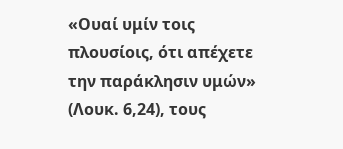«Ουαί υμίν τοις πλουσίοις, ότι απέχετε την παράκλησιν υμών» (Λουκ. 6,24), τους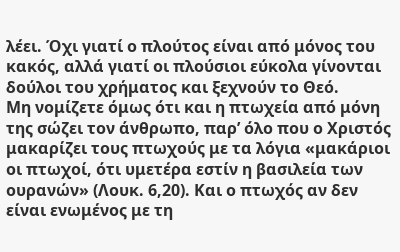λέει. Όχι γιατί ο πλούτος είναι από μόνος του κακός, αλλά γιατί οι πλούσιοι εύκολα γίνονται δούλοι του χρήματος και ξεχνούν το Θεό.
Μη νομίζετε όμως ότι και η πτωχεία από μόνη της σώζει τον άνθρωπο, παρ’ όλο που ο Χριστός μακαρίζει τους πτωχούς με τα λόγια «μακάριοι οι πτωχοί, ότι υμετέρα εστίν η βασιλεία των ουρανών» (Λουκ. 6,20). Και ο πτωχός αν δεν είναι ενωμένος με τη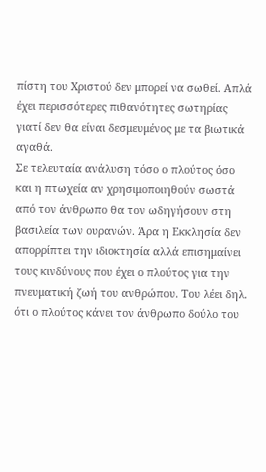πίστη του Χριστού δεν μπορεί να σωθεί. Απλά έχει περισσότερες πιθανότητες σωτηρίας γιατί δεν θα είναι δεσμευμένος με τα βιωτικά αγαθά.
Σε τελευταία ανάλυση τόσο ο πλούτος όσο και η πτωχεία αν χρησιμοποιηθούν σωστά από τον άνθρωπο θα τον ωδηγήσουν στη βασιλεία των ουρανών. Άρα η Εκκλησία δεν απορρίπτει την ιδιοκτησία αλλά επισημαίνει τους κινδύνους που έχει ο πλούτος για την πνευματική ζωή του ανθρώπου. Του λέει δηλ. ότι ο πλούτος κάνει τον άνθρωπο δούλο του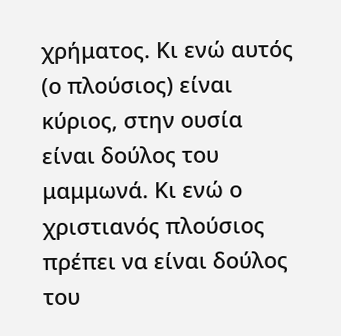χρήματος. Κι ενώ αυτός (ο πλούσιος) είναι κύριος, στην ουσία είναι δούλος του μαμμωνά. Κι ενώ ο χριστιανός πλούσιος πρέπει να είναι δούλος του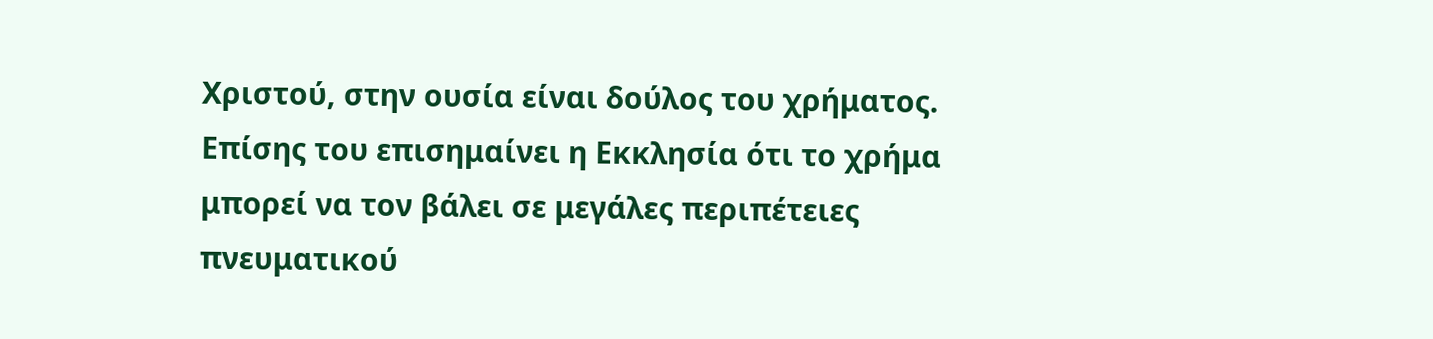Χριστού, στην ουσία είναι δούλος του χρήματος. Επίσης του επισημαίνει η Εκκλησία ότι το χρήμα μπορεί να τον βάλει σε μεγάλες περιπέτειες πνευματικού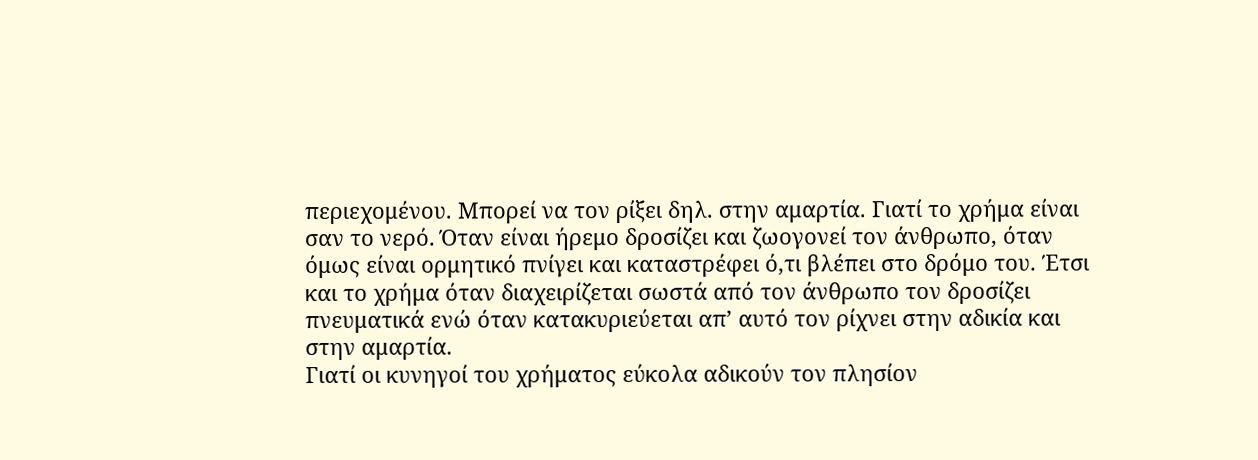περιεχομένου. Μπορεί να τον ρίξει δηλ. στην αμαρτία. Γιατί το χρήμα είναι σαν το νερό. Όταν είναι ήρεμο δροσίζει και ζωογονεί τον άνθρωπο, όταν όμως είναι ορμητικό πνίγει και καταστρέφει ό,τι βλέπει στο δρόμο του. Έτσι και το χρήμα όταν διαχειρίζεται σωστά από τον άνθρωπο τον δροσίζει πνευματικά ενώ όταν κατακυριεύεται απ’ αυτό τον ρίχνει στην αδικία και στην αμαρτία.
Γιατί οι κυνηγοί του χρήματος εύκολα αδικούν τον πλησίον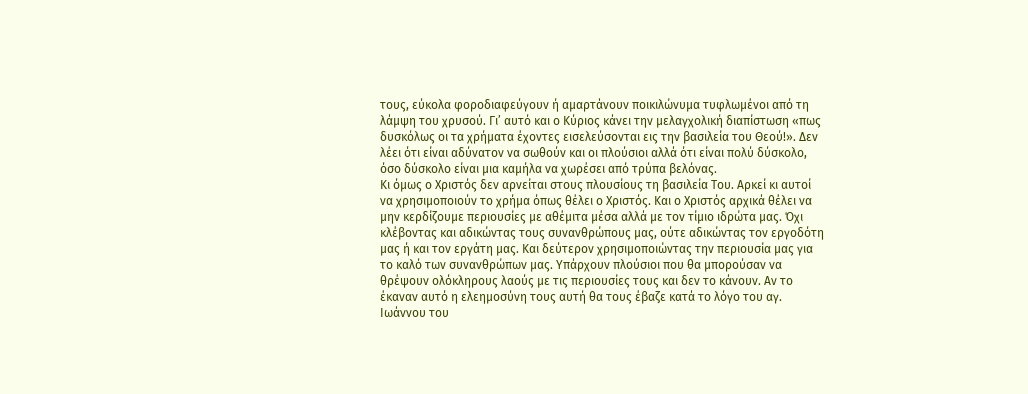τους, εύκολα φοροδιαφεύγουν ή αμαρτάνουν ποικιλώνυμα τυφλωμένοι από τη λάμψη του χρυσού. Γι’ αυτό και ο Κύριος κάνει την μελαγχολική διαπίστωση «πως δυσκόλως οι τα χρήματα έχοντες εισελεύσονται εις την βασιλεία του Θεού!». Δεν λέει ότι είναι αδύνατον να σωθούν και οι πλούσιοι αλλά ότι είναι πολύ δύσκολο, όσο δύσκολο είναι μια καμήλα να χωρέσει από τρύπα βελόνας.
Κι όμως ο Χριστός δεν αρνείται στους πλουσίους τη βασιλεία Του. Αρκεί κι αυτοί να χρησιμοποιούν το χρήμα όπως θέλει ο Χριστός. Και ο Χριστός αρχικά θέλει να μην κερδίζουμε περιουσίες με αθέμιτα μέσα αλλά με τον τίμιο ιδρώτα μας. Όχι κλέβοντας και αδικώντας τους συνανθρώπους μας, ούτε αδικώντας τον εργοδότη μας ή και τον εργάτη μας. Και δεύτερον χρησιμοποιώντας την περιουσία μας για το καλό των συνανθρώπων μας. Υπάρχουν πλούσιοι που θα μπορούσαν να θρέψουν ολόκληρους λαούς με τις περιουσίες τους και δεν το κάνουν. Αν το έκαναν αυτό η ελεημοσύνη τους αυτή θα τους έβαζε κατά το λόγο του αγ. Ιωάννου του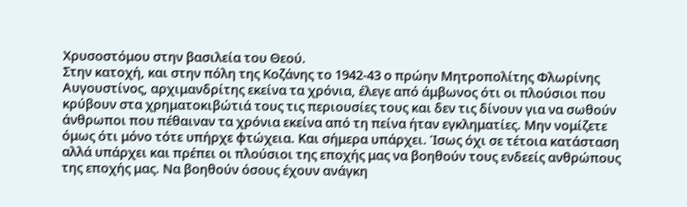Χρυσοστόμου στην βασιλεία του Θεού.
Στην κατοχή, και στην πόλη της Κοζάνης το 1942-43 ο πρώην Μητροπολίτης Φλωρίνης Αυγουστίνος, αρχιμανδρίτης εκείνα τα χρόνια, έλεγε από άμβωνος ότι οι πλούσιοι που κρύβουν στα χρηματοκιβώτιά τους τις περιουσίες τους και δεν τις δίνουν για να σωθούν άνθρωποι που πέθαιναν τα χρόνια εκείνα από τη πείνα ήταν εγκληματίες. Μην νομίζετε όμως ότι μόνο τότε υπήρχε φτώχεια. Και σήμερα υπάρχει. Ίσως όχι σε τέτοια κατάσταση αλλά υπάρχει και πρέπει οι πλούσιοι της εποχής μας να βοηθούν τους ενδεείς ανθρώπους της εποχής μας. Να βοηθούν όσους έχουν ανάγκη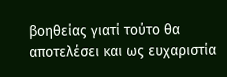βοηθείας γιατί τούτο θα αποτελέσει και ως ευχαριστία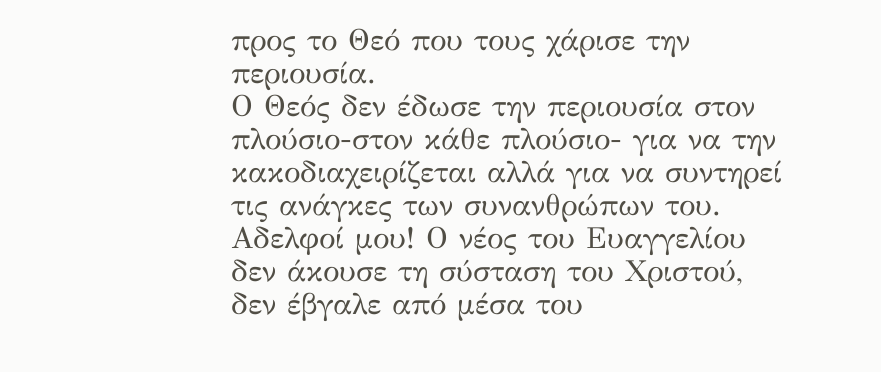προς το Θεό που τους χάρισε την περιουσία.
Ο Θεός δεν έδωσε την περιουσία στον πλούσιο-στον κάθε πλούσιο- για να την κακοδιαχειρίζεται αλλά για να συντηρεί τις ανάγκες των συνανθρώπων του. Αδελφοί μου! Ο νέος του Ευαγγελίου δεν άκουσε τη σύσταση του Χριστού, δεν έβγαλε από μέσα του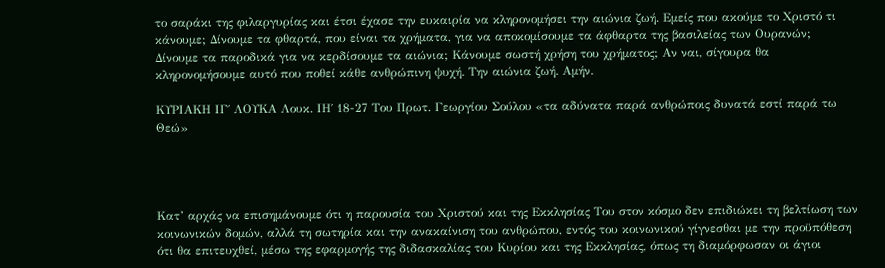το σαράκι της φιλαργυρίας και έτσι έχασε την ευκαιρία να κληρονομήσει την αιώνια ζωή. Εμείς που ακούμε το Χριστό τι κάνουμε; Δίνουμε τα φθαρτά, που είναι τα χρήματα, για να αποκομίσουμε τα άφθαρτα της βασιλείας των Ουρανών; Δίνουμε τα παροδικά για να κερδίσουμε τα αιώνια; Κάνουμε σωστή χρήση του χρήματος; Αν ναι, σίγουρα θα κληρονομήσουμε αυτό που ποθεί κάθε ανθρώπινη ψυχή. Την αιώνια ζωή. Αμήν.

ΚΥΡΙΑΚΗ ΙΓ΄ ΛΟΥΚΑ Λουκ. ΙΗ΄ 18-27 Του Πρωτ. Γεωργίου Σούλου «τα αδύνατα παρά ανθρώποις δυνατά εστί παρά τω Θεώ»




Κατ’ αρχάς να επισημάνουμε ότι η παρουσία του Χριστού και της Εκκλησίας Του στον κόσμο δεν επιδιώκει τη βελτίωση των κοινωνικών δομών, αλλά τη σωτηρία και την ανακαίνιση του ανθρώπου, εντός του κοινωνικού γίγνεσθαι με την προϋπόθεση ότι θα επιτευχθεί, μέσω της εφαρμογής της διδασκαλίας του Κυρίου και της Εκκλησίας, όπως τη διαμόρφωσαν οι άγιοι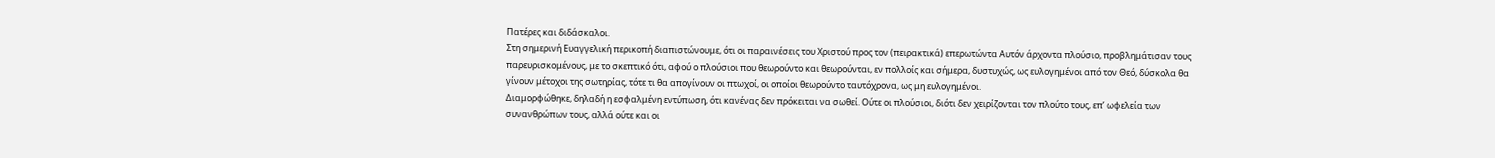Πατέρες και διδάσκαλοι.
Στη σημερινή Ευαγγελική περικοπή διαπιστώνουμε, ότι οι παραινέσεις του Χριστού προς τον (πειρακτικά) επερωτώντα Αυτόν άρχοντα πλούσιο, προβλημάτισαν τους παρευρισκομένους, με το σκεπτικό ότι, αφού ο πλούσιοι που θεωρούντο και θεωρούνται, εν πολλοίς και σήμερα, δυστυχώς, ως ευλογημένοι από τον Θεό, δύσκολα θα γίνουν μέτοχοι της σωτηρίας, τότε τι θα απογίνουν οι πτωχοί, οι οποίοι θεωρούντο ταυτόχρονα, ως μη ευλογημένοι.
Διαμορφώθηκε, δηλαδή η εσφαλμένη εντύπωση, ότι κανένας δεν πρόκειται να σωθεί. Ούτε οι πλούσιοι, διότι δεν χειρίζονται τον πλούτο τους, επ’ ωφελεία των συνανθρώπων τους, αλλά ούτε και οι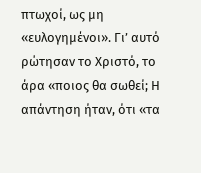πτωχοί, ως μη «ευλογημένοι». Γι’ αυτό ρώτησαν το Χριστό, το άρα «ποιος θα σωθεί; Η απάντηση ήταν, ότι «τα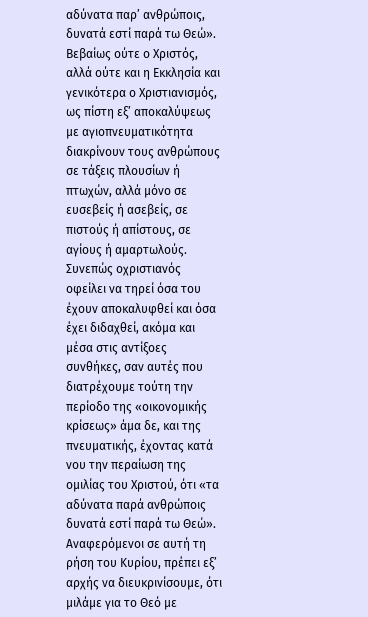αδύνατα παρ’ ανθρώποις, δυνατά εστί παρά τω Θεώ».
Βεβαίως ούτε ο Χριστός, αλλά ούτε και η Εκκλησία και γενικότερα ο Χριστιανισμός, ως πίστη εξ’ αποκαλύψεως με αγιοπνευματικότητα διακρίνουν τους ανθρώπους σε τάξεις πλουσίων ή πτωχών, αλλά μόνο σε ευσεβείς ή ασεβείς, σε πιστούς ή απίστους, σε αγίους ή αμαρτωλούς. Συνεπώς οχριστιανός οφείλει να τηρεί όσα του έχουν αποκαλυφθεί και όσα έχει διδαχθεί, ακόμα και μέσα στις αντίξοες συνθήκες, σαν αυτές που
διατρέχουμε τούτη την περίοδο της «οικονομικής κρίσεως» άμα δε, και της πνευματικής, έχοντας κατά νου την περαίωση της ομιλίας του Χριστού, ότι «τα αδύνατα παρά ανθρώποις δυνατά εστί παρά τω Θεώ».
Αναφερόμενοι σε αυτή τη ρήση του Κυρίου, πρέπει εξ’ αρχής να διευκρινίσουμε, ότι μιλάμε για το Θεό με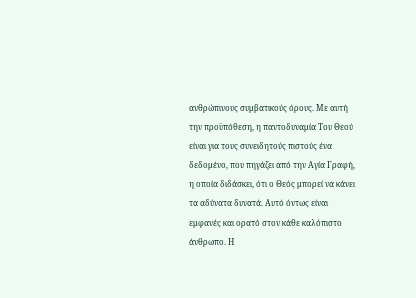ανθρώπινους συμβατικούς όρους. Με αυτή την προϋπόθεση, η παντοδυναμία Του Θεού είναι για τους συνειδητούς πιστούς ένα δεδομένο, που πηγάζει από την Αγία Γραφή, η οποία διδάσκει, ότι ο Θεός μπορεί να κάνει τα αδύνατα δυνατά. Αυτό όντως είναι εμφανές και ορατό στον κάθε καλόπιστο άνθρωπο. Η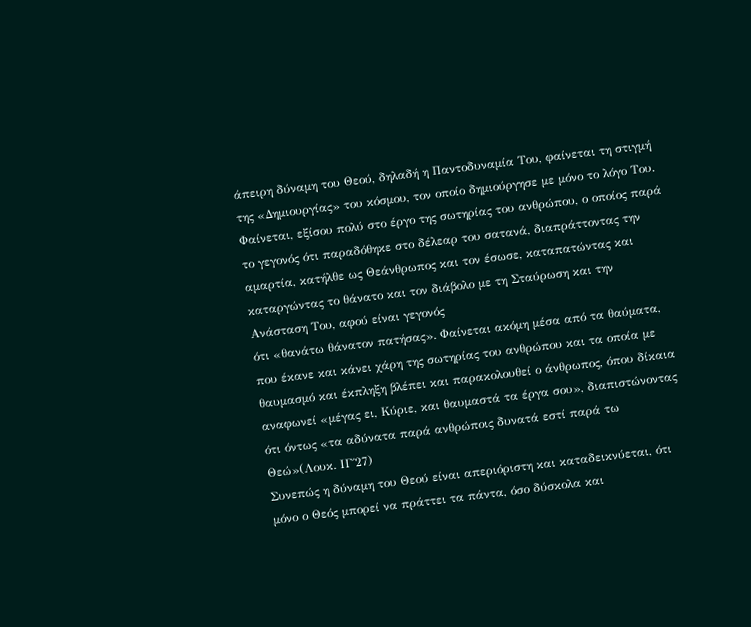άπειρη δύναμη του Θεού, δηλαδή η Παντοδυναμία Του, φαίνεται τη στιγμή της «Δημιουργίας» του κόσμου, τον οποίο δημιούργησε με μόνο το λόγο Του. Φαίνεται, εξίσου πολύ στο έργο της σωτηρίας του ανθρώπου, ο οποίος παρά το γεγονός ότι παραδόθηκε στο δέλεαρ του σατανά, διαπράττοντας την αμαρτία, κατήλθε ως Θεάνθρωπος και τον έσωσε, καταπατώντας και καταργώντας το θάνατο και τον διάβολο με τη Σταύρωση και την Ανάσταση Του, αφού είναι γεγονός
ότι «θανάτω θάνατον πατήσας». Φαίνεται ακόμη μέσα από τα θαύματα, που έκανε και κάνει χάρη της σωτηρίας του ανθρώπου και τα οποία με θαυμασμό και έκπληξη βλέπει και παρακολουθεί ο άνθρωπος, όπου δίκαια αναφωνεί «μέγας ει, Κύριε, και θαυμαστά τα έργα σου», διαπιστώνοντας ότι όντως «τα αδύνατα παρά ανθρώποις δυνατά εστί παρά τω Θεώ»(Λουκ. ΙΓ΄27)
Συνεπώς η δύναμη του Θεού είναι απεριόριστη και καταδεικνύεται, ότι μόνο ο Θεός μπορεί να πράττει τα πάντα, όσο δύσκολα και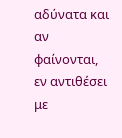αδύνατα και αν φαίνονται, εν αντιθέσει με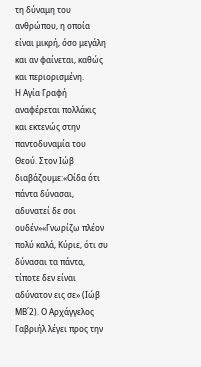τη δύναμη του ανθρώπου, η οποία είναι μικρή, όσο μεγάλη και αν φαίνεται, καθώς και περιορισμένη.
Η Αγία Γραφή αναφέρεται πολλάκις και εκτενώς στην παντοδυναμία του Θεού. Στον Ιώβ διαβάζουμε:«Οίδα ότι πάντα δύνασαι, αδυνατεί δε σοι ουδέν»«Γνωρίζω πλέον πολύ καλά, Κύριε, ότι συ δύνασαι τα πάντα, τίποτε δεν είναι αδύνατον εις σε» (Ιώβ ΜΒ΄2). Ο Αρχάγγελος Γαβριήλ λέγει προς την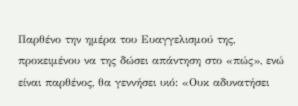Παρθένο την ημέρα του Ευαγγελισμού της, προκειμένου να της δώσει απάντηση στο «πώς», ενώ είναι παρθένος, θα γεννήσει υιό: «Ουκ αδυνατήσει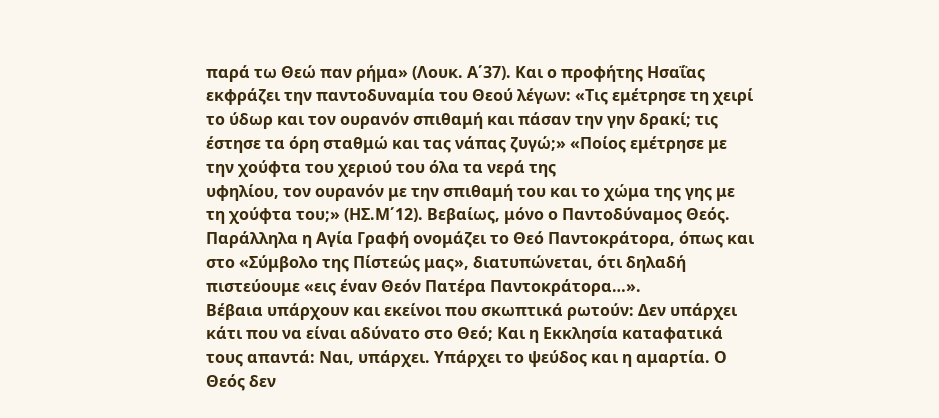παρά τω Θεώ παν ρήμα» (Λουκ. Α΄37). Και ο προφήτης Ησαΐας εκφράζει την παντοδυναμία του Θεού λέγων: «Τις εμέτρησε τη χειρί το ύδωρ και τον ουρανόν σπιθαμή και πάσαν την γην δρακί; τις έστησε τα όρη σταθμώ και τας νάπας ζυγώ;» «Ποίος εμέτρησε με την χούφτα του χεριού του όλα τα νερά της
υφηλίου, τον ουρανόν με την σπιθαμή του και το χώμα της γης με τη χούφτα του;» (ΗΣ.Μ΄12). Βεβαίως, μόνο ο Παντοδύναμος Θεός. Παράλληλα η Αγία Γραφή ονομάζει το Θεό Παντοκράτορα, όπως και στο «Σύμβολο της Πίστεώς μας», διατυπώνεται, ότι δηλαδή πιστεύουμε «εις έναν Θεόν Πατέρα Παντοκράτορα…».
Βέβαια υπάρχουν και εκείνοι που σκωπτικά ρωτούν: Δεν υπάρχει κάτι που να είναι αδύνατο στο Θεό; Και η Εκκλησία καταφατικά τους απαντά: Ναι, υπάρχει. Υπάρχει το ψεύδος και η αμαρτία. Ο Θεός δεν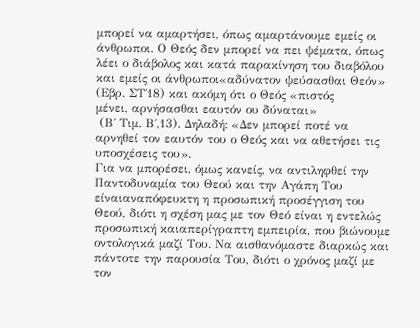μπορεί να αμαρτήσει, όπως αμαρτάνουμε εμείς οι άνθρωποι. Ο Θεός δεν μπορεί να πει ψέματα, όπως λέει ο διάβολος και κατά παρακίνηση του διαβόλου και εμείς οι άνθρωποι«αδύνατον ψεύσασθαι Θεόν» (Εβρ. ΣΤ΄18) και ακόμη ότι ο Θεός «πιστός
μένει, αρνήσασθαι εαυτόν ου δύναται»
 (Β΄ Τιμ. Β΄,13). Δηλαδή: «Δεν μπορεί ποτέ να αρνηθεί τον εαυτόν του ο Θεός και να αθετήσει τις υποσχέσεις του».
Για να μπορέσει, όμως κανείς, να αντιληφθεί την Παντοδυναμία του Θεού και την Αγάπη Του είναιαναπόφευκτη η προσωπική προσέγγιση του Θεού, διότι η σχέση μας με τον Θεό είναι η εντελώς προσωπική καιαπερίγραπτη εμπειρία, που βιώνουμε οντολογικά μαζί Του. Να αισθανόμαστε διαρκώς και πάντοτε την παρουσία Του, διότι ο χρόνος μαζί με τον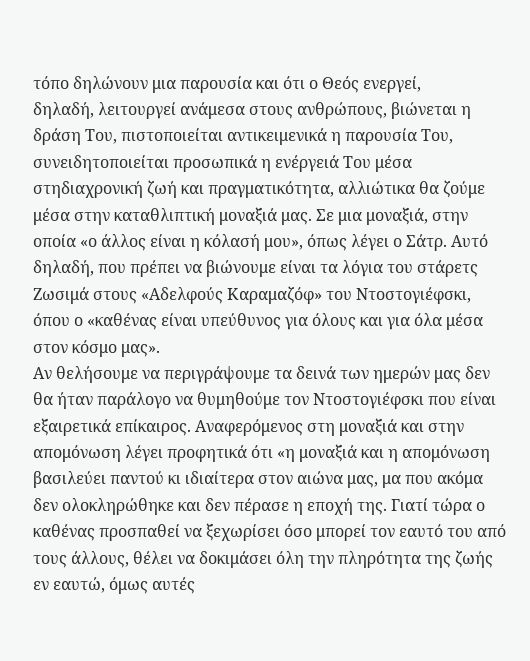τόπο δηλώνουν μια παρουσία και ότι ο Θεός ενεργεί,
δηλαδή, λειτουργεί ανάμεσα στους ανθρώπους, βιώνεται η δράση Του, πιστοποιείται αντικειμενικά η παρουσία Του, συνειδητοποιείται προσωπικά η ενέργειά Του μέσα στηδιαχρονική ζωή και πραγματικότητα, αλλιώτικα θα ζούμε μέσα στην καταθλιπτική μοναξιά μας. Σε μια μοναξιά, στην οποία «ο άλλος είναι η κόλασή μου», όπως λέγει ο Σάτρ. Αυτό δηλαδή, που πρέπει να βιώνουμε είναι τα λόγια του στάρετς Ζωσιμά στους «Αδελφούς Καραμαζόφ» του Ντοστογιέφσκι, όπου ο «καθένας είναι υπεύθυνος για όλους και για όλα μέσα στον κόσμο μας».
Αν θελήσουμε να περιγράψουμε τα δεινά των ημερών μας δεν θα ήταν παράλογο να θυμηθούμε τον Ντοστογιέφσκι που είναι εξαιρετικά επίκαιρος. Αναφερόμενος στη μοναξιά και στην απομόνωση λέγει προφητικά ότι «η μοναξιά και η απομόνωση βασιλεύει παντού κι ιδιαίτερα στον αιώνα μας, μα που ακόμα δεν ολοκληρώθηκε και δεν πέρασε η εποχή της. Γιατί τώρα ο καθένας προσπαθεί να ξεχωρίσει όσο μπορεί τον εαυτό του από τους άλλους, θέλει να δοκιμάσει όλη την πληρότητα της ζωής εν εαυτώ, όμως αυτές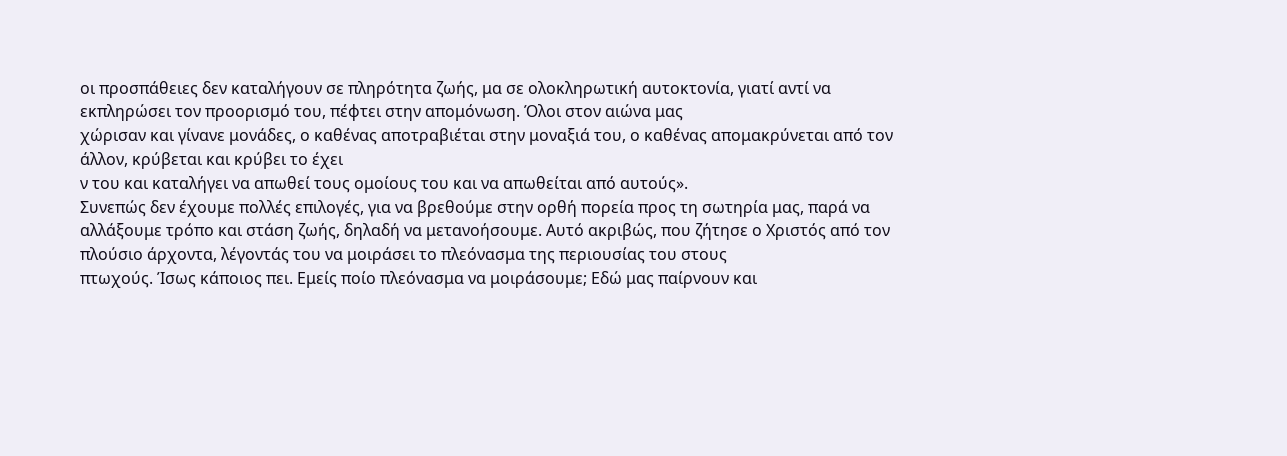οι προσπάθειες δεν καταλήγουν σε πληρότητα ζωής, μα σε ολοκληρωτική αυτοκτονία, γιατί αντί να εκπληρώσει τον προορισμό του, πέφτει στην απομόνωση. Όλοι στον αιώνα μας
χώρισαν και γίνανε μονάδες, ο καθένας αποτραβιέται στην μοναξιά του, ο καθένας απομακρύνεται από τον άλλον, κρύβεται και κρύβει το έχει
ν του και καταλήγει να απωθεί τους ομοίους του και να απωθείται από αυτούς».
Συνεπώς δεν έχουμε πολλές επιλογές, για να βρεθούμε στην ορθή πορεία προς τη σωτηρία μας, παρά να αλλάξουμε τρόπο και στάση ζωής, δηλαδή να μετανοήσουμε. Αυτό ακριβώς, που ζήτησε ο Χριστός από τον πλούσιο άρχοντα, λέγοντάς του να μοιράσει το πλεόνασμα της περιουσίας του στους
πτωχούς. Ίσως κάποιος πει. Εμείς ποίο πλεόνασμα να μοιράσουμε; Εδώ μας παίρνουν και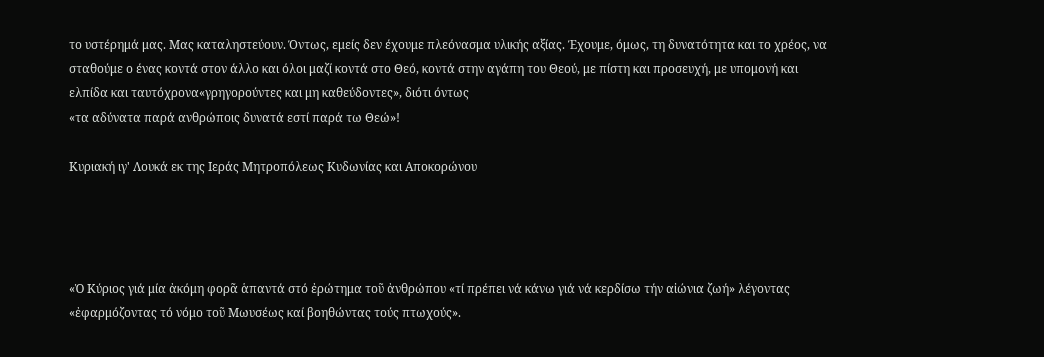το υστέρημά μας. Μας καταληστεύουν. Όντως, εμείς δεν έχουμε πλεόνασμα υλικής αξίας. Έχουμε, όμως, τη δυνατότητα και το χρέος, να σταθούμε ο ένας κοντά στον άλλο και όλοι μαζί κοντά στο Θεό, κοντά στην αγάπη του Θεού, με πίστη και προσευχή, με υπομονή και ελπίδα και ταυτόχρονα«γρηγορούντες και μη καθεύδοντες», διότι όντως
«τα αδύνατα παρά ανθρώποις δυνατά εστί παρά τω Θεώ»!

Κυριακή ιγ' Λουκά εκ της Ιεράς Μητροπόλεως Κυδωνίας και Αποκορώνου




«Ὁ Κύριος γιά μία ἀκόμη φορᾶ ἁπαντά στό ἐρώτημα τοῦ ἀνθρώπου «τί πρέπει νά κάνω γιά νά κερδίσω τήν αἰώνια ζωή» λέγοντας «ἐφαρμόζοντας τό νόμο τοῦ Μωυσέως καί βοηθώντας τούς πτωχούς».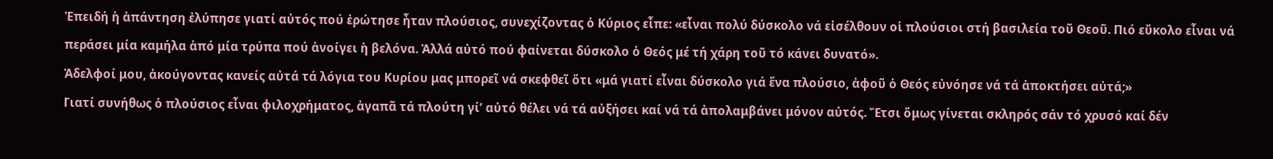Ἐπειδή ἡ ἀπάντηση ἐλύπησε γιατί αὐτός πού ἐρώτησε ἦταν πλούσιος, συνεχίζοντας ὁ Κύριος εἶπε: «εἶναι πολύ δύσκολο νά εἰσέλθουν οἱ πλούσιοι στή βασιλεία τοῦ Θεοῦ. Πιό εὔκολο εἶναι νά περάσει μία καμήλα ἀπό μία τρύπα πού ἀνοίγει ἡ βελόνα. Ἀλλά αὐτό πού φαίνεται δύσκολο ὁ Θεός μέ τή χάρη τοῦ τό κάνει δυνατό».
Ἀδελφοί μου, ἀκούγοντας κανείς αὐτά τά λόγια του Κυρίου μας μπορεῖ νά σκεφθεῖ ὅτι «μά γιατί εἶναι δύσκολο γιά ἕνα πλούσιο, ἀφοῦ ὁ Θεός εὐνόησε νά τά ἀποκτήσει αὐτά;»
Γιατί συνήθως ὁ πλούσιος εἶναι φιλοχρήματος, ἀγαπᾶ τά πλούτη γί’ αὐτό θέλει νά τά αὐξήσει καί νά τά ἀπολαμβάνει μόνον αὐτός. Ἔτσι ὅμως γίνεται σκληρός σάν τό χρυσό καί δέν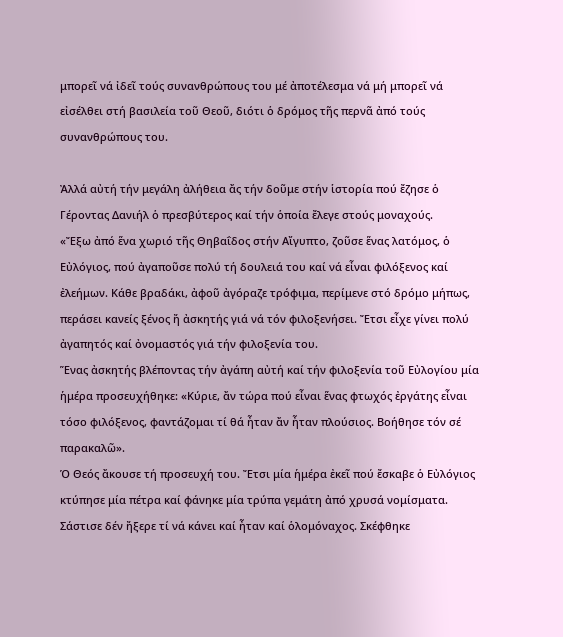μπορεῖ νά ἰδεῖ τούς συνανθρώπους του μέ ἀποτέλεσμα νά μή μπορεῖ νά εἰσέλθει στή βασιλεία τοῦ Θεοῦ, διότι ὁ δρόμος τῆς περνᾶ ἀπό τούς συνανθρώπους του.

Ἀλλά αὐτή τήν μεγάλη ἀλήθεια ἄς τήν δοῦμε στήν ἱστορία πού ἔζησε ὁ Γέροντας Δανιήλ ὁ πρεσβύτερος καί τήν ὁποία ἔλεγε στούς μοναχούς.
«Ἔξω ἀπό ἕνα χωριό τῆς Θηβαΐδος στήν Αἴγυπτο, ζοῦσε ἕνας λατόμος, ὁ Εὐλόγιος, πού ἀγαποῦσε πολύ τή δουλειά του καί νά εἶναι φιλόξενος καί ἐλεήμων. Κάθε βραδάκι, ἀφοῦ ἀγόραζε τρόφιμα, περίμενε στό δρόμο μήπως, περάσει κανείς ξένος ἤ ἀσκητής γιά νά τόν φιλοξενήσει. Ἔτσι εἶχε γίνει πολύ ἀγαπητός καί ὀνομαστός γιά τήν φιλοξενία του.
Ἕνας ἀσκητής βλέποντας τήν ἀγάπη αὐτή καί τήν φιλοξενία τοῦ Εὐλογίου μία ἡμέρα προσευχήθηκε: «Κύριε, ἄν τώρα πού εἶναι ἕνας φτωχός ἐργάτης εἶναι τόσο φιλόξενος, φαντάζομαι τί θά ἦταν ἄν ἦταν πλούσιος. Βοήθησε τόν σέ παρακαλῶ».
Ὁ Θεός ἄκουσε τή προσευχή του. Ἔτσι μία ἡμέρα ἐκεῖ πού ἔσκαβε ὁ Εὐλόγιος κτύπησε μία πέτρα καί φάνηκε μία τρύπα γεμάτη ἀπό χρυσά νομίσματα.
Σάστισε δέν ἤξερε τί νά κάνει καί ἦταν καί ὁλομόναχος. Σκέφθηκε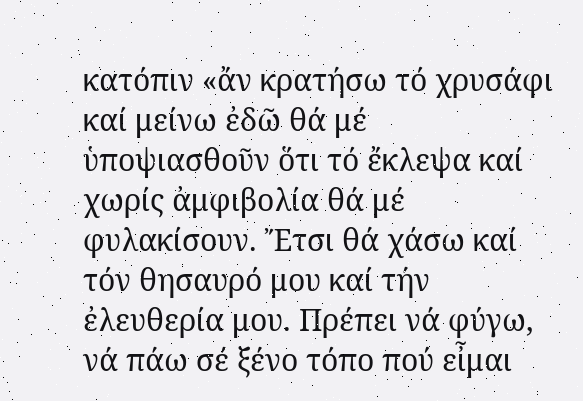κατόπιν «ἄν κρατήσω τό χρυσάφι καί μείνω ἐδῶ θά μέ ὑποψιασθοῦν ὅτι τό ἔκλεψα καί χωρίς ἀμφιβολία θά μέ φυλακίσουν. Ἔτσι θά χάσω καί τόν θησαυρό μου καί τήν ἐλευθερία μου. Πρέπει νά φύγω, νά πάω σέ ξένο τόπο πού εἶμαι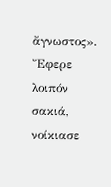ἄγνωστος».
Ἔφερε λοιπόν σακιά, νοίκιασε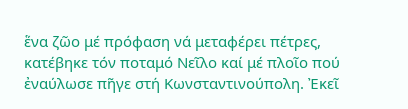ἕνα ζῶο μέ πρόφαση νά μεταφέρει πέτρες, κατέβηκε τόν ποταμό Νεῖλο καί μέ πλοῖο πού ἐναύλωσε πῆγε στή Κωνσταντινούπολη. Ἐκεῖ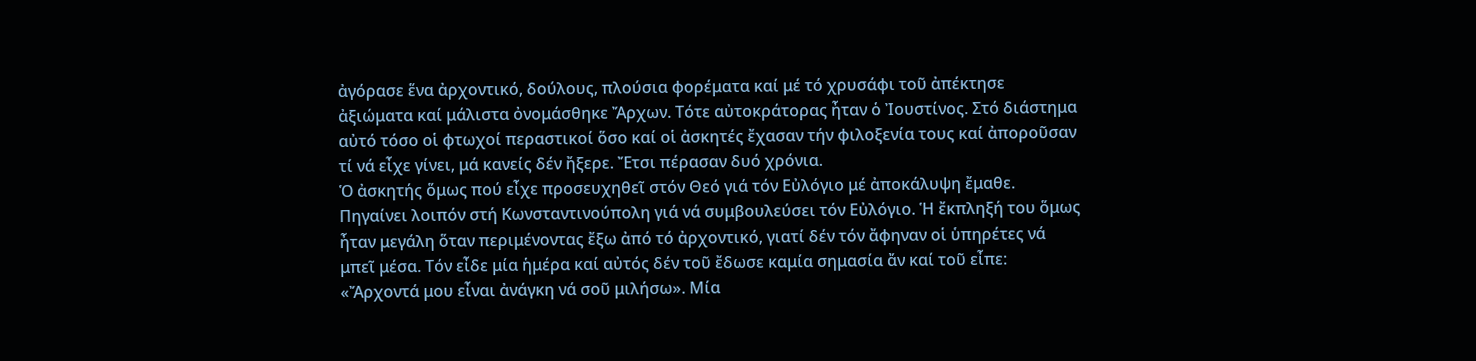ἀγόρασε ἕνα ἀρχοντικό, δούλους, πλούσια φορέματα καί μέ τό χρυσάφι τοῦ ἀπέκτησε ἀξιώματα καί μάλιστα ὀνομάσθηκε Ἄρχων. Τότε αὐτοκράτορας ἦταν ὁ Ἰουστίνος. Στό διάστημα αὐτό τόσο οἱ φτωχοί περαστικοί ὅσο καί οἱ ἀσκητές ἔχασαν τήν φιλοξενία τους καί ἀποροῦσαν τί νά εἶχε γίνει, μά κανείς δέν ἤξερε. Ἔτσι πέρασαν δυό χρόνια.
Ὁ ἀσκητής ὅμως πού εἶχε προσευχηθεῖ στόν Θεό γιά τόν Εὐλόγιο μέ ἀποκάλυψη ἔμαθε. Πηγαίνει λοιπόν στή Κωνσταντινούπολη γιά νά συμβουλεύσει τόν Εὐλόγιο. Ἡ ἔκπληξή του ὅμως ἦταν μεγάλη ὅταν περιμένοντας ἔξω ἀπό τό ἀρχοντικό, γιατί δέν τόν ἄφηναν οἱ ὑπηρέτες νά μπεῖ μέσα. Τόν εἶδε μία ἡμέρα καί αὐτός δέν τοῦ ἔδωσε καμία σημασία ἄν καί τοῦ εἶπε: «Ἄρχοντά μου εἶναι ἀνάγκη νά σοῦ μιλήσω». Μία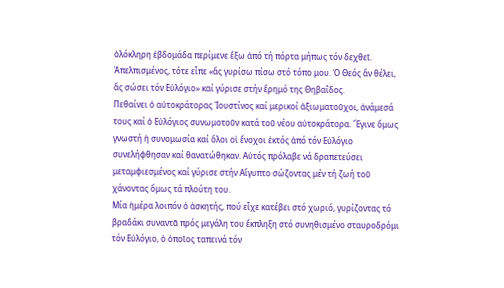ὁλόκληρη ἑβδομάδα περίμενε ἔξω ἀπό τή πόρτα μήπως τόν δεχθεῖ.
Ἀπελπισμένος, τότε εἶπε «ἄς γυρίσω πίσω στό τόπο μου. Ὁ Θεός ἄν θέλει, ἄς σώσει τόν Εὐλόγιο» καί γύρισε στήν ἔρημό της Θηβαΐδος.
Πεθαίνει ὁ αὐτοκράτορας Ἰουστίνος καί μερικοί ἀξιωματοῦχοι, ἀνάμεσά τους καί ὁ Εὐλόγιος συνωμοτοῦν κατά τοῦ νέου αὐτοκράτορα. Ἔγινε ὅμως γνωστή ἡ συνομωσία καί ὅλοι οἱ ἔνοχοι ἐκτός ἀπό τόν Εὐλόγιο συνελήφθησαν καί θανατώθηκαν. Αὐτός πρόλαβε νά δραπετεύσει μεταμφιεσμένος καί γύρισε στήν Αἴγυπτο σώζοντας μέν τή ζωή τοῦ χάνοντας ὅμως τά πλούτη του.
Μία ἡμέρα λοιπόν ὁ ἀσκητής, πού εἶχε κατέβει στό χωριό, γυρίζοντας τό βραδάκι συναντᾶ πρός μεγάλη του ἔκπληξη στό συνηθισμένο σταυροδρόμι τόν Εὐλόγιο, ὁ ὁποῖος ταπεινά τόν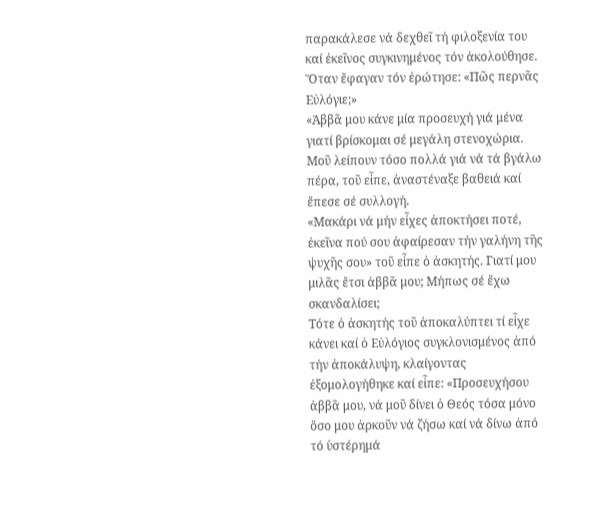παρακάλεσε νά δεχθεῖ τή φιλοξενία του καί ἐκεῖνος συγκινημένος τόν ἀκολούθησε.
Ὅταν ἔφαγαν τόν ἐρώτησε: «Πῶς περνᾶς Εὐλόγιε;»
«Ἀββᾶ μου κάνε μία προσευχή γιά μένα γιατί βρίσκομαι σέ μεγάλη στενοχώρια. Μοῦ λείπουν τόσο πολλά γιά νά τά βγάλω πέρα, τοῦ εἶπε, ἀναστέναξε βαθειά καί ἔπεσε σέ συλλογή.
«Μακάρι νά μήν εἶχες ἀποκτήσει ποτέ, ἐκεῖνα πού σου ἀφαίρεσαν τήν γαλήνη τῆς ψυχῆς σου» τοῦ εἶπε ὁ ἀσκητής. Γιατί μου μιλᾶς ἔτσι ἀββᾶ μου; Μήπως σέ ἔχω σκανδαλίσει;
Τότε ὁ ἀσκητής τοῦ ἀποκαλύπτει τί εἶχε κάνει καί ὁ Εὐλόγιος συγκλονισμένος ἀπό τήν ἀποκάλυψη, κλαίγοντας ἐξομολογήθηκε καί εἶπε: «Προσευχήσου ἀββᾶ μου, νά μοῦ δίνει ὁ Θεός τόσα μόνο ὅσο μου ἀρκοῦν νά ζήσω καί νά δίνω ἀπό τό ὑστέρημά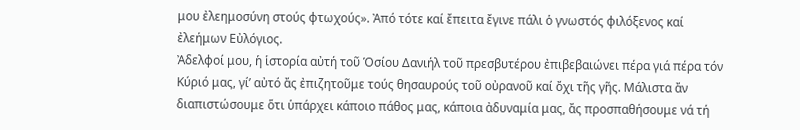μου ἐλεημοσύνη στούς φτωχούς». Ἀπό τότε καί ἔπειτα ἔγινε πάλι ὁ γνωστός φιλόξενος καί ἐλεήμων Εὐλόγιος.
Ἀδελφοί μου, ἡ ἱστορία αὐτή τοῦ Ὁσίου Δανιήλ τοῦ πρεσβυτέρου ἐπιβεβαιώνει πέρα γιά πέρα τόν Κύριό μας, γί’ αὐτό ἄς ἐπιζητοῦμε τούς θησαυρούς τοῦ οὐρανοῦ καί ὄχι τῆς γῆς. Μάλιστα ἄν διαπιστώσουμε ὅτι ὑπάρχει κάποιο πάθος μας, κάποια ἀδυναμία μας, ἄς προσπαθήσουμε νά τή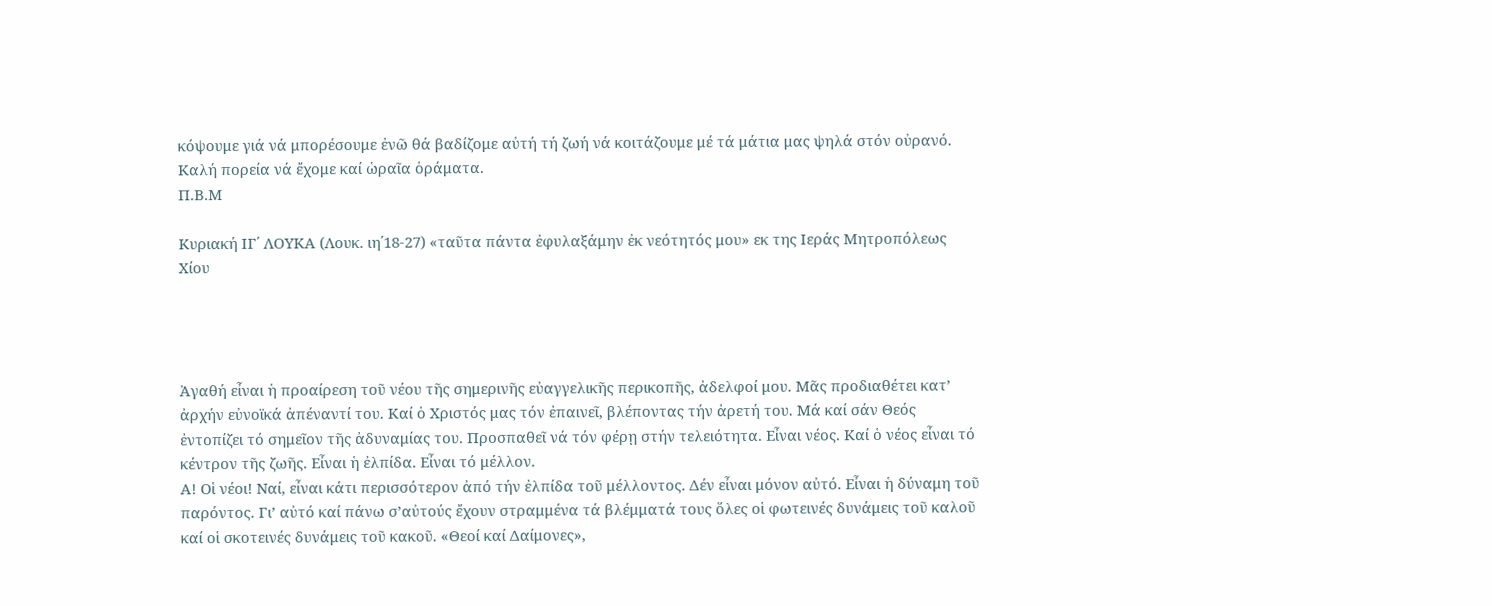κόψουμε γιά νά μπορέσουμε ἐνῶ θά βαδίζομε αὐτή τή ζωή νά κοιτάζουμε μέ τά μάτια μας ψηλά στόν οὐρανό.
Καλή πορεία νά ἔχομε καί ὡραῖα ὁράματα.
Π.Β.Μ

Κυριακή ΙΓ΄ ΛΟΥΚΑ (Λουκ. ιη΄18-27) «ταῦτα πάντα ἐφυλαξάμην ἐκ νεότητός μου» εκ της Ιεράς Μητροπόλεως Χίου




Ἀγαθή εἶναι ἡ προαίρεση τοῦ νέου τῆς σημερινῆς εὐαγγελικῆς περικοπῆς, ἀδελφοί μου. Μᾶς προδιαθέτει κατ’ ἀρχήν εὐνοϊκά ἀπέναντί του. Καί ὁ Χριστός μας τόν ἐπαινεῖ, βλέποντας τήν ἀρετή του. Μά καί σάν Θεός ἐντοπίζει τό σημεῖον τῆς ἀδυναμίας του. Προσπαθεῖ νά τόν φέρῃ στήν τελειότητα. Εἶναι νέος. Καί ὁ νέος εἶναι τό κέντρον τῆς ζωῆς. Εἶναι ἡ ἐλπίδα. Εἶναι τό μέλλον.
Α! Οἱ νέοι! Ναί, εἶναι κάτι περισσότερον ἀπό τήν ἐλπίδα τοῦ μέλλοντος. Δέν εἶναι μόνον αὐτό. Εἶναι ἡ δύναμη τοῦ παρόντος. Γι’ αὐτό καί πάνω σ’αὐτούς ἔχουν στραμμένα τά βλέμματά τους ὅλες οἱ φωτεινές δυνάμεις τοῦ καλοῦ καί οἱ σκοτεινές δυνάμεις τοῦ κακοῦ. «Θεοί καί Δαίμονες»,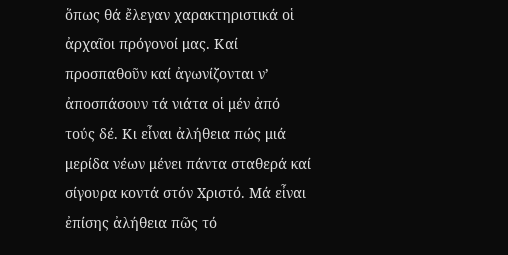ὅπως θά ἔλεγαν χαρακτηριστικά οἱ ἀρχαῖοι πρόγονοί μας. Καί προσπαθοῦν καί ἀγωνίζονται ν’ ἀποσπάσουν τά νιάτα οἱ μέν ἀπό τούς δέ. Κι εἶναι ἀλήθεια πώς μιά μερίδα νέων μένει πάντα σταθερά καί σίγουρα κοντά στόν Χριστό. Μά εἶναι ἐπίσης ἀλήθεια πῶς τό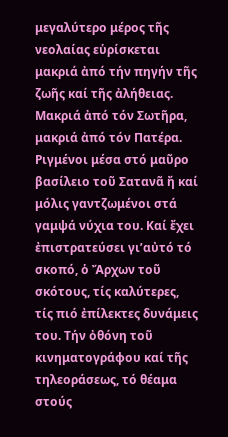μεγαλύτερο μέρος τῆς νεολαίας εὑρίσκεται μακριά ἀπό τήν πηγήν τῆς ζωῆς καί τῆς ἀλήθειας. Μακριά ἀπό τόν Σωτῆρα, μακριά ἀπό τόν Πατέρα. Ριγμένοι μέσα στό μαῦρο βασίλειο τοῦ Σατανᾶ ἤ καί μόλις γαντζωμένοι στά γαμψά νύχια του. Καί ἔχει ἐπιστρατεύσει γι’αὐτό τό σκοπό, ὁ Ἄρχων τοῦ σκότους, τίς καλύτερες, τίς πιό ἐπίλεκτες δυνάμεις του. Τήν ὀθόνη τοῦ κινηματογράφου καί τῆς τηλεοράσεως, τό θέαμα στούς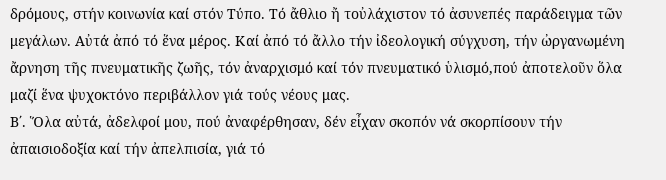δρόμους, στήν κοινωνία καί στόν Τύπο. Τό ἄθλιο ἤ τοὐλάχιστον τό ἀσυνεπές παράδειγμα τῶν μεγάλων. Αὐτά ἀπό τό ἕνα μέρος. Καί ἀπό τό ἄλλο τήν ἰδεολογική σύγχυση, τήν ὠργανωμένη ἄρνηση τῆς πνευματικῆς ζωῆς, τόν ἀναρχισμό καί τόν πνευματικό ὑλισμό,πού ἀποτελοῦν ὅλα μαζί ἕνα ψυχοκτόνο περιβάλλον γιά τούς νέους μας.
Β΄. Ὅλα αὐτά, ἀδελφοί μου, πού ἀναφέρθησαν, δέν εἶχαν σκοπόν νά σκορπίσουν τήν ἀπαισιοδοξία καί τήν ἀπελπισία, γιά τό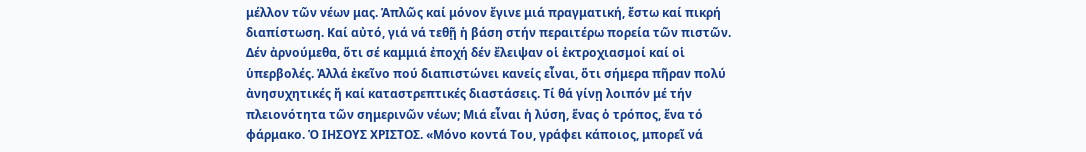μέλλον τῶν νέων μας. Ἁπλῶς καί μόνον ἔγινε μιά πραγματική, ἔστω καί πικρή διαπίστωση. Καί αὐτό, γιά νά τεθῇ ἡ βάση στήν περαιτέρω πορεία τῶν πιστῶν. Δέν ἀρνούμεθα, ὅτι σέ καμμιά ἐποχή δέν ἔλειψαν οἱ ἐκτροχιασμοί καί οἱ ὑπερβολές. Ἀλλά ἐκεῖνο πού διαπιστώνει κανείς εἶναι, ὅτι σήμερα πῆραν πολύ ἀνησυχητικές ἤ καί καταστρεπτικές διαστάσεις. Τί θά γίνῃ λοιπόν μέ τήν πλειονότητα τῶν σημερινῶν νέων; Μιά εἶναι ἡ λύση, ἕνας ὁ τρόπος, ἕνα τό φάρμακο. Ὁ ΙΗΣΟΥΣ ΧΡΙΣΤΟΣ. «Μόνο κοντά Του, γράφει κάποιος, μπορεῖ νά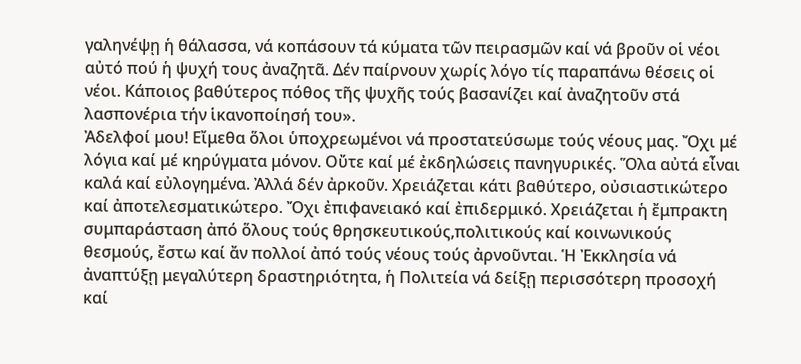γαληνέψῃ ἡ θάλασσα, νά κοπάσουν τά κύματα τῶν πειρασμῶν καί νά βροῦν οἱ νέοι αὐτό πού ἡ ψυχή τους ἀναζητᾶ. Δέν παίρνουν χωρίς λόγο τίς παραπάνω θέσεις οἱ νέοι. Κάποιος βαθύτερος πόθος τῆς ψυχῆς τούς βασανίζει καί ἀναζητοῦν στά λασπονέρια τήν ἱκανοποίησή του».
Ἀδελφοί μου! Εἴμεθα ὅλοι ὑποχρεωμένοι νά προστατεύσωμε τούς νέους μας. Ὄχι μέ λόγια καί μέ κηρύγματα μόνον. Οὔτε καί μέ ἐκδηλώσεις πανηγυρικές. Ὅλα αὐτά εἶναι καλά καί εὐλογημένα. Ἀλλά δέν ἀρκοῦν. Χρειάζεται κάτι βαθύτερο, οὐσιαστικώτερο καί ἀποτελεσματικώτερο. Ὄχι ἐπιφανειακό καί ἐπιδερμικό. Χρειάζεται ἡ ἔμπρακτη συμπαράσταση ἀπό ὅλους τούς θρησκευτικούς,πολιτικούς καί κοινωνικούς θεσμούς, ἔστω καί ἄν πολλοί ἀπό τούς νέους τούς ἀρνοῦνται. Ἡ Ἐκκλησία νά ἀναπτύξῃ μεγαλύτερη δραστηριότητα, ἡ Πολιτεία νά δείξῃ περισσότερη προσοχή καί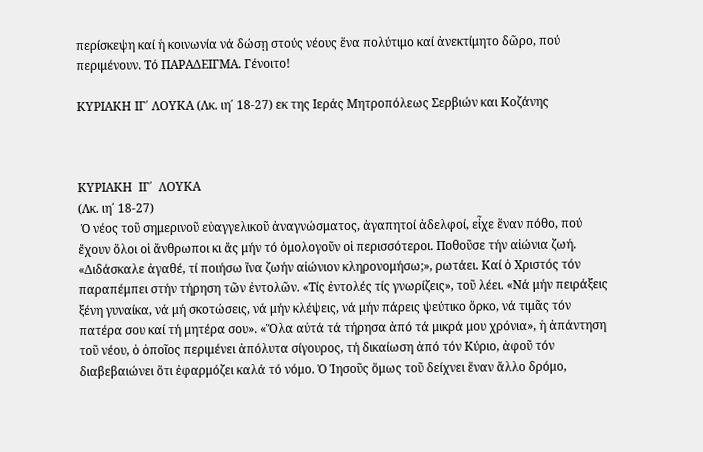περίσκεψη καί ἡ κοινωνία νά δώσῃ στούς νέους ἕνα πολύτιμο καί ἀνεκτίμητο δῶρο, πού περιμένουν. Τό ΠΑΡΑΔΕΙΓΜΑ. Γένοιτο!

ΚΥΡΙΑΚΗ ΙΓ΄ ΛΟΥΚΑ (Λκ. ιη΄ 18-27) εκ της Ιεράς Μητροπόλεως Σερβιών και Κοζάνης



ΚΥΡΙΑΚΗ  ΙΓ΄  ΛΟΥΚΑ
(Λκ. ιη΄ 18-27)
 Ὁ νέος τοῦ σημερινοῦ εὐαγγελικοῦ ἀναγνώσματος, ἀγαπητοί ἀδελφοί, εἶχε ἕναν πόθο, πού ἔχουν ὅλοι οἱ ἄνθρωποι κι ἄς μήν τό ὁμολογοῦν οἱ περισσότεροι. Ποθοῦσε τήν αἰώνια ζωή. «Διδάσκαλε ἀγαθέ, τί ποιήσω ἴνα ζωήν αἰώνιον κληρονομήσω;», ρωτάει. Καί ὁ Χριστός τόν παραπέμπει στήν τήρηση τῶν ἐντολῶν. «Τίς ἐντολές τίς γνωρίζεις», τοῦ λέει. «Νά μήν πειράξεις ξένη γυναίκα, νά μή σκοτώσεις, νά μήν κλέψεις, νά μήν πάρεις ψεύτικο ὅρκο, νά τιμᾶς τόν πατέρα σου καί τή μητέρα σου». «Ὅλα αὐτά τά τήρησα ἀπό τά μικρά μου χρόνια», ἡ ἀπάντηση τοῦ νέου, ὁ ὁποῖος περιμένει ἀπόλυτα σίγουρος, τή δικαίωση ἀπό τόν Κύριο, ἀφοῦ τόν διαβεβαιώνει ὅτι ἐφαρμόζει καλά τό νόμο. Ὁ Ἰησοῦς ὅμως τοῦ δείχνει ἕναν ἄλλο δρόμο,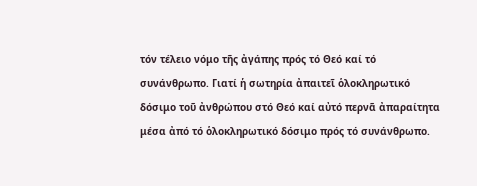τόν τέλειο νόμο τῆς ἀγάπης πρός τό Θεό καί τό συνάνθρωπο. Γιατί ἡ σωτηρία ἀπαιτεῖ ὁλοκληρωτικό δόσιμο τοῦ ἀνθρώπου στό Θεό καί αὐτό περνᾶ ἀπαραίτητα μέσα ἀπό τό ὁλοκληρωτικό δόσιμο πρός τό συνάνθρωπο.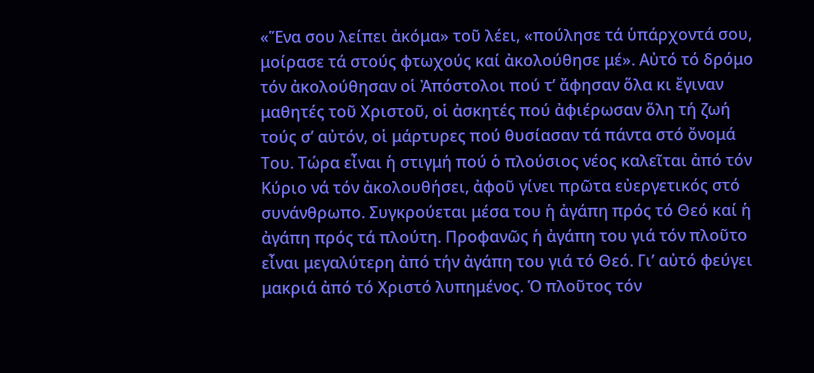«Ἕνα σου λείπει ἀκόμα» τοῦ λέει, «πούλησε τά ὑπάρχοντά σου, μοίρασε τά στούς φτωχούς καί ἀκολούθησε μέ». Αὐτό τό δρόμο τόν ἀκολούθησαν οἱ Ἀπόστολοι πού τ’ ἄφησαν ὅλα κι ἔγιναν μαθητές τοῦ Χριστοῦ, οἱ ἀσκητές πού ἀφιέρωσαν ὅλη τή ζωή τούς σ’ αὐτόν, οἱ μάρτυρες πού θυσίασαν τά πάντα στό ὄνομά Του. Τώρα εἶναι ἡ στιγμή πού ὁ πλούσιος νέος καλεῖται ἀπό τόν Κύριο νά τόν ἀκολουθήσει, ἀφοῦ γίνει πρῶτα εὐεργετικός στό συνάνθρωπο. Συγκρούεται μέσα του ἡ ἀγάπη πρός τό Θεό καί ἡ ἀγάπη πρός τά πλούτη. Προφανῶς ἡ ἀγάπη του γιά τόν πλοῦτο εἶναι μεγαλύτερη ἀπό τήν ἀγάπη του γιά τό Θεό. Γι’ αὐτό φεύγει μακριά ἀπό τό Χριστό λυπημένος. Ὁ πλοῦτος τόν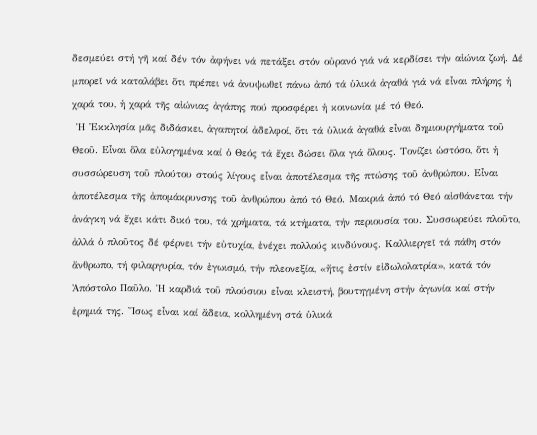δεσμεύει στή γῆ καί δέν τόν ἀφήνει νά πετάξει στόν οὐρανό γιά νά κερδίσει τήν αἰώνια ζωή. Δέ μπορεῖ νά καταλάβει ὅτι πρέπει νά ἀνυψωθεῖ πάνω ἀπό τά ὑλικά ἀγαθά γιά νά εἶναι πλήρης ἡ χαρά του, ἡ χαρά τῆς αἰώνιας ἀγάπης πού προσφέρει ἡ κοινωνία μέ τό Θεό.
 Ἡ Ἐκκλησία μᾶς διδάσκει, ἀγαπητοί ἀδελφοί, ὅτι τά ὑλικά ἀγαθά εἶναι δημιουργήματα τοῦ Θεοῦ. Εἶναι ὅλα εὐλογημένα καί ὁ Θεός τά ἔχει δώσει ὅλα γιά ὅλους. Τονίζει ὡστόσο, ὅτι ἡ συσσώρευση τοῦ πλούτου στούς λίγους εἶναι ἀποτέλεσμα τῆς πτώσης τοῦ ἀνθρώπου. Εἶναι ἀποτέλεσμα τῆς ἀπομάκρυνσης τοῦ ἀνθρώπου ἀπό τό Θεό. Μακριά ἀπό τό Θεό αἰσθάνεται τήν ἀνάγκη νά ἔχει κάτι δικό του, τά χρήματα, τά κτήματα, τήν περιουσία του. Συσσωρεύει πλοῦτο, ἀλλά ὁ πλοῦτος δέ φέρνει τήν εὐτυχία, ἐνέχει πολλούς κινδύνους. Καλλιεργεῖ τά πάθη στόν ἄνθρωπο, τή φιλαργυρία, τόν ἐγωισμό, τήν πλεονεξία, «ἤτις ἐστίν εἰδωλολατρία», κατά τόν Ἀπόστολο Παῦλο. Ἡ καρδιά τοῦ πλούσιου εἶναι κλειστή, βουτηγμένη στήν ἀγωνία καί στήν ἐρημιά της. Ἴσως εἶναι καί ἄδεια, κολλημένη στά ὑλικά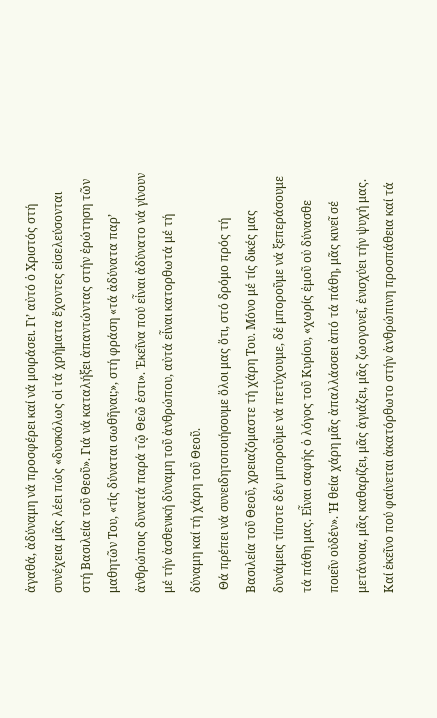ἀγαθά, ἀδύναμη νά προσφέρει καί νά μοιράσει. Γι’ αὐτό ὁ Χριστός στή συνέχεια μᾶς λέει πώς «δυσκόλως οἱ τά χρήματα ἔχοντες εἰσελεύσονται στή Βασιλεία τοῦ Θεοῦ». Γιά νά καταλήξει ἀπαντώντας στήν ἐρώτηση τῶν μαθητῶν Του, «τίς δύναται σωθῆναι;», στή φράση «τά ἀδύνατα παρ’ ἀνθρώποις δυνατά παρά τῷ Θεῶ ἐστι». Ἐκεῖνα πού εἶναι ἀδύνατο νά γίνουν μέ τήν ἀσθενική δύναμη τοῦ ἀνθρώπου, αὐτά εἶναι κατορθωτά μέ τή δύναμη καί τή χάρη τοῦ Θεοῦ.
 Θά πρέπει νά συνειδητοποιήσουμε ὅλοι μας ὅτι, στό δρόμο πρός τή Βασιλεία τοῦ Θεοῦ, χρειαζόμαστε τή χάρη Του. Μόνο μέ τίς δικές μας δυνάμεις τίποτε δέν μποροῦμε νά πετύχουμε, δέ μποροῦμε νά ξεπεράσουμε τά πάθη μας. Εἶναι σαφής ὁ λόγος τοῦ Κυρίου, «χωρίς ἐμοῦ οὐ δύνασθε ποιεῖν οὐδέν». Ἡ θεία χάρη μᾶς ἀπαλλάσσει ἀπό τά πάθη, μᾶς κινεῖ σέ μετάνοια, μᾶς καθαρίζει, μᾶς ἁγιάζει, μᾶς ζωογονεῖ, ἐνισχύει τήν ψυχή μας. Καί ἐκεῖνο πού φαίνεται ἀκατόρθωτο στήν ἀνθρώπινη προσπάθεια καί τά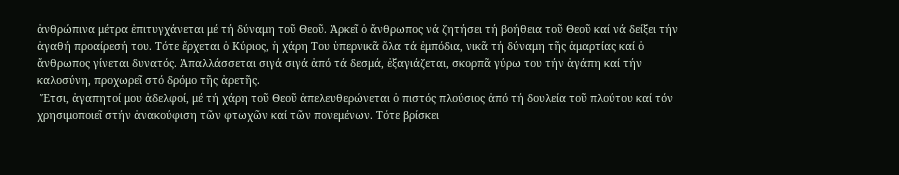ἀνθρώπινα μέτρα ἐπιτυγχάνεται μέ τή δύναμη τοῦ Θεοῦ. Ἀρκεῖ ὁ ἄνθρωπος νά ζητήσει τή βοήθεια τοῦ Θεοῦ καί νά δείξει τήν ἀγαθή προαίρεσή του. Τότε ἔρχεται ὁ Κύριος, ἡ χάρη Του ὑπερνικᾶ ὅλα τά ἐμπόδια, νικᾶ τή δύναμη τῆς ἁμαρτίας καί ὁ ἄνθρωπος γίνεται δυνατός. Ἀπαλλάσσεται σιγά σιγά ἀπό τά δεσμά, ἐξαγιάζεται, σκορπᾶ γύρω του τήν ἀγάπη καί τήν καλοσύνη, προχωρεῖ στό δρόμο τῆς ἀρετῆς.
 Ἔτσι, ἀγαπητοί μου ἀδελφοί, μέ τή χάρη τοῦ Θεοῦ ἀπελευθερώνεται ὁ πιστός πλούσιος ἀπό τή δουλεία τοῦ πλούτου καί τόν χρησιμοποιεῖ στήν ἀνακούφιση τῶν φτωχῶν καί τῶν πονεμένων. Τότε βρίσκει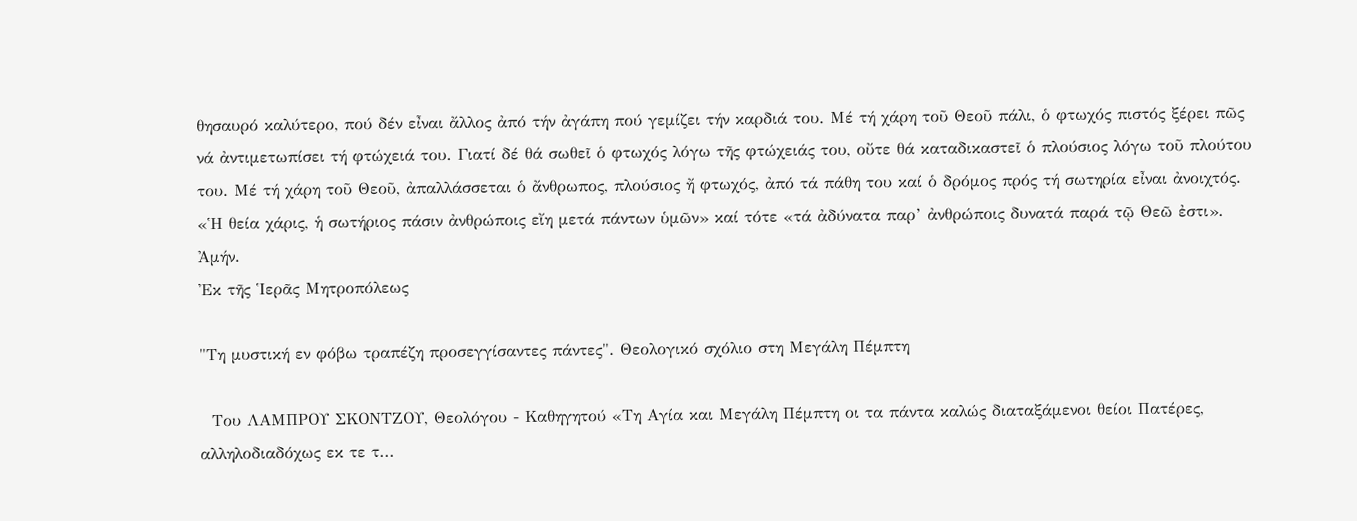θησαυρό καλύτερο, πού δέν εἶναι ἄλλος ἀπό τήν ἀγάπη πού γεμίζει τήν καρδιά του. Μέ τή χάρη τοῦ Θεοῦ πάλι, ὁ φτωχός πιστός ξέρει πῶς νά ἀντιμετωπίσει τή φτώχειά του. Γιατί δέ θά σωθεῖ ὁ φτωχός λόγω τῆς φτώχειάς του, οὔτε θά καταδικαστεῖ ὁ πλούσιος λόγω τοῦ πλούτου του. Μέ τή χάρη τοῦ Θεοῦ, ἀπαλλάσσεται ὁ ἄνθρωπος, πλούσιος ἤ φτωχός, ἀπό τά πάθη του καί ὁ δρόμος πρός τή σωτηρία εἶναι ἀνοιχτός. «Ἡ θεία χάρις, ἡ σωτήριος πάσιν ἀνθρώποις εἴη μετά πάντων ὑμῶν» καί τότε «τά ἀδύνατα παρ’ ἀνθρώποις δυνατά παρά τῷ Θεῶ ἐστι». Ἀμήν.
Ἐκ τῆς Ἱερᾶς Μητροπόλεως

"Τη μυστική εν φόβω τραπέζη προσεγγίσαντες πάντες". Θεολογικό σχόλιο στη Μεγάλη Πέμπτη

  Του ΛΑΜΠΡΟΥ ΣΚΟΝΤΖΟΥ, Θεολόγου - Καθηγητού «Τη Αγία και Μεγάλη Πέμπτη οι τα πάντα καλώς διαταξάμενοι θείοι Πατέρες, αλληλοδιαδόχως εκ τε τ...